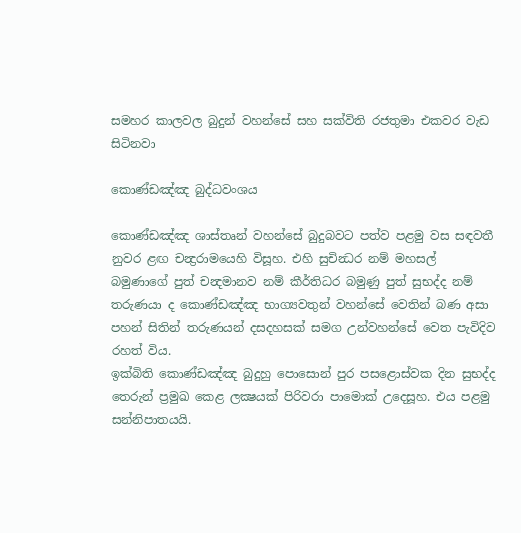සමහර කාලවල බුදුන් වහන්සේ සහ සක්විති රජතුමා එකවර වැඩ සිටිනවා

කොණ්ඩඤ්ඤ බුද්ධවංශය

කොණ්ඩඤ්ඤ ශාස්තෘන් වහන්සේ බුදුබවට පත්ව පළමු වස සඳවතී නුවර ළඟ චන්‍ද්‍රරාමයෙහි විසූහ. එහි සුචින්‍ධර නම් මහසල් බමුණාගේ පුත් චන්‍දමානව නම් කීර්තිධර බමුණු පුත් සුභද්ද නම් තරුණයා ද කොණ්ඩඤ්ඤ භාග්‍යවතුන් වහන්සේ වෙතින් බණ අසා පහන් සිතින් තරුණයන් දසදහසක් සමග උන්වහන්සේ වෙත පැවිදිව රහත් විය.
ඉක්බිති කොණ්ඩඤ්ඤ බුදුහු පොසොන් පුර පසළොස්වක දින සුභද්ද තෙරුන් ප්‍රමුඛ කෙළ ලක්‍ෂයක් පිරිවරා පාමොක් උදෙසූහ. එය පළමු සන්නිපාතයයි.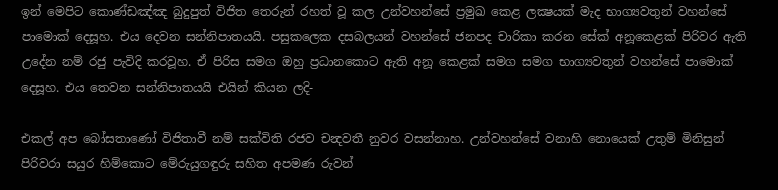ඉන් මෙපිට කොණ්ඩඤ්ඤ බුදුපුත් විජිත තෙරුන් රහත් වූ කල උන්වහන්සේ ප්‍රමුඛ කෙළ ලක්‍ෂයක් මැද භාග්‍යවතුන් වහන්සේ පාමොක් දෙසූහ. එය දෙවන සන්නිපාතයයි. පසුකලෙක දසබලයන් වහන්සේ ජනපද චාරිකා කරන සේක් අනූකෙළක් පිරිවර ඇති උදේන නම් රජු පැවිදි කරවූහ. ඒ පිරිස සමග ඔහු ප්‍රධානකොට ඇති අනූ කෙළක් සමග සමග භාග්‍යවතුන් වහන්සේ පාමොක් දෙසූහ. එය තෙවන සන්නිපාතයයි එයින් කියන ලදි-

එකල් අප බෝසතාණෝ විජිතාවී නම් සක්විති රජව චන්‍දවතී නුවර වසන්නාහ. උන්වහන්සේ වනාහි නොයෙක් උතුම් මිනිසුන් පිරිවරා සයුර හිම්කොට මේරුයුගඳුරු සහිත අපමණ රුවන්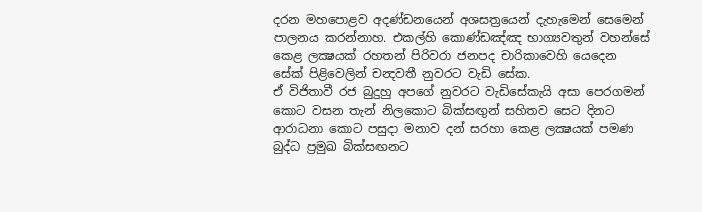දරන මහපොළව අදණ්ඩනයෙන් අශසත්‍රයෙන් දැහැමෙන් සෙමෙන් පාලනය කරන්නාහ. එකල්හි කොණ්ඩඤ්ඤ භාග්‍යවතුන් වහන්සේ කෙළ ලක්‍ෂයක් රහතන් පිරිවරා ජනපද චාරිකාවෙහි යෙදෙන සේක් පිළිවෙලින් චන්‍දවතී නුවරට වැඩි සේක.
ඒ විජිතාවී රජ බුදුහු අපගේ නුවරට වැඩිසේකැයි අසා පෙරගමන් කොට වසන තැන් නිලකොට බික්සඟුන් සහිතව සෙට දිනට ආරාධනා කොට පසුදා මනාව දන් සරහා කෙළ ලක්‍ෂයක් පමණ බුද්ධ ප්‍රමුඛ බික්සඟනට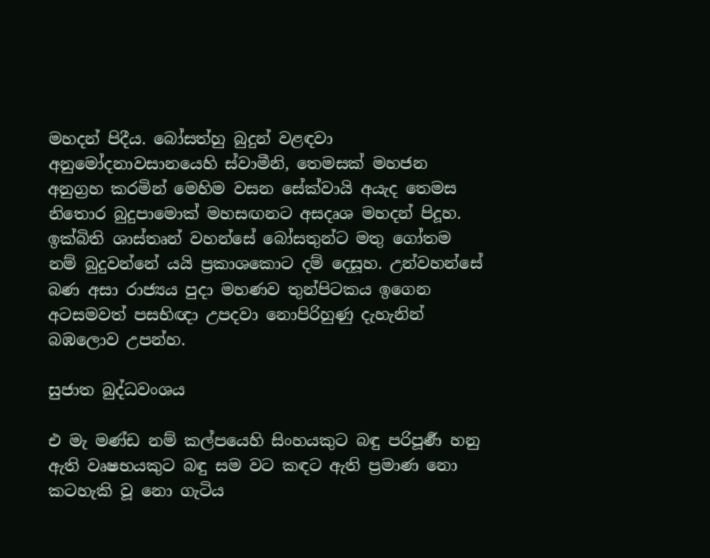මහදන් පිදීය. බෝසත්හු බුදුන් වළඳවා අනුමෝදනාවසානයෙහි ස්වාමීනි, තෙමසක් මහජන අනුග්‍රහ කරමින් මෙහිම වසන සේක්වායි අයැද තෙමස නිතොර බුදුපාමොක් මහසඟනට අසදෘශ මහදන් පිදූහ.
ඉක්බිති ශාස්තෘන් වහන්සේ බෝසතුන්ට මතු ගෝතම නම් බුදුවන්නේ යයි ප්‍රකාශකොට දම් දෙසූහ. උන්වහන්සේ බණ අසා රාජ්‍යය පුදා මහණව තුන්පිටකය ඉගෙන අටසමවත් පසභිඥා උපදවා නොපිරිහුණු දැහැනින් බඹලොව උපන්හ.

සුජාත බුද්ධවංශය

එ මැ මණ්ඩ නම් කල්පයෙහි සිංහයකුට බඳු පරිපූර්‍ණ හනු ඇති වෘෂභයකුට බඳු සම වට කඳට ඇති ප්‍රමාණ නො කටහැකි වූ නො ගැටිය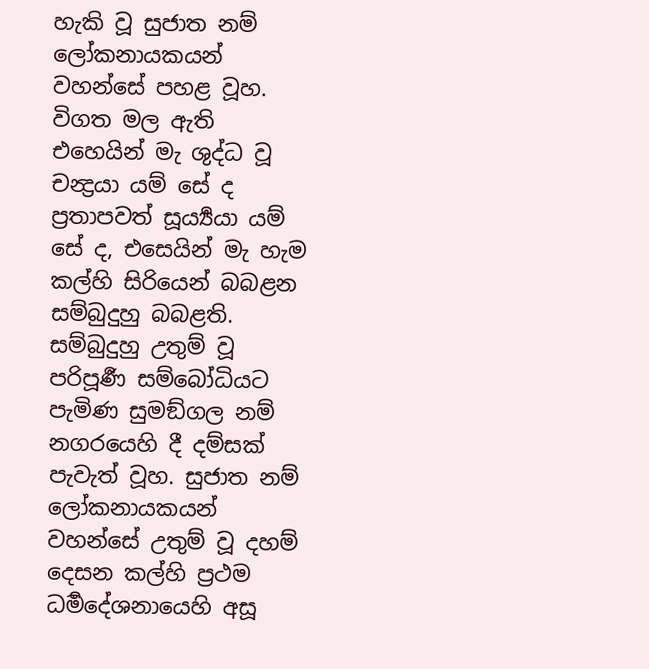හැකි වූ සුජාත නම් ලෝකනායකයන් වහන්සේ පහළ වූහ. විගත මල ඇති එහෙයින් මැ ශුද්ධ වූ චන්‍ද්‍රයා යම් සේ ද ප්‍රතාපවත් සූර්‍ය්‍යයා යම් සේ ද, එසෙයින් මැ හැම කල්හි සිරියෙන් බබළන සම්බුදුහු බබළති. සම්බුදුහු උතුම් වූ පරිපූර්‍ණ සම්බෝධියට පැමිණ සුමඞ්ගල නම් නගරයෙහි දී දම්සක් පැවැත් වූහ. සුජාත නම් ලෝකනායකයන් වහන්සේ උතුම් වූ දහම් දෙසන කල්හි ප්‍රථම ධර්‍මදේශනායෙහි අසූ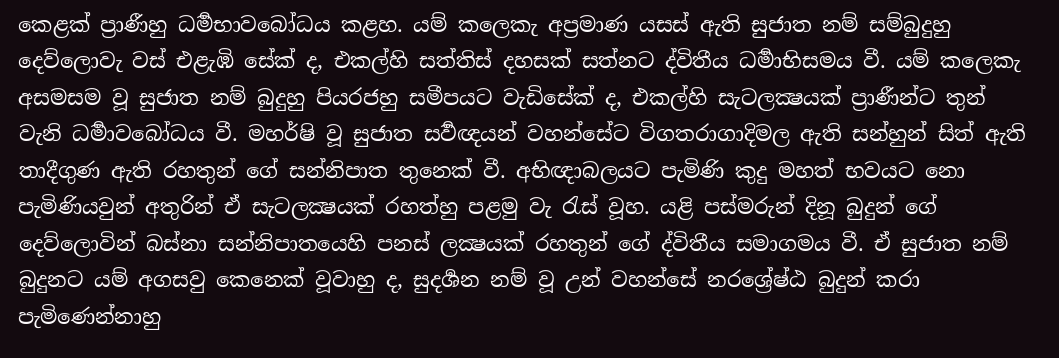කෙළක් ප්‍රාණීහු ධර්‍මභාවබෝධය කළහ. යම් කලෙකැ අප්‍රමාණ යසස් ඇති සුජාත නම් සම්බුදුහු දෙව්ලොවැ වස් එළැඹි සේක් ද, එකල්හි සත්තිස් දහසක් සත්නට ද්විතීය ධර්‍මාභිසමය වී. යම් කලෙකැ අසමසම වූ සුජාත නම් බුදුහු පියරජහු සමීපයට වැඩිසේක් ද, එකල්හි සැටලක්‍ෂයක් ප්‍රාණීන්ට තුන් වැනි ධර්‍මාවබෝධය වී. මහර්ෂි වූ සුජාත සර්‍වඥයන් වහන්සේට විගතරාගාදිමල ඇති සන්හුන් සිත් ඇති තාදීගුණ ඇති රහතුන් ගේ සන්නිපාත තුනෙක් වී. අභිඥාබලයට පැමිණි කුදු මහත් භවයට නො පැමිණියවුන් අතුරින් ඒ සැටලක්‍ෂයක් රහත්හු පළමු වැ රැස් වූහ. යළි පස්මරුන් දිනූ බුදුන් ගේ දෙව්ලොවින් බස්නා සන්නිපාතයෙහි පනස් ලක්‍ෂයක් රහතුන් ගේ ද්විතීය සමාගමය වී. ඒ සුජාත නම් බුදුනට යම් අගසවු කෙනෙක් වූවාහු ද, සුදර්‍ශන නම් වූ උන් වහන්සේ නරශ්‍රේෂ්ඨ බුදුන් කරා පැමිණෙන්නාහු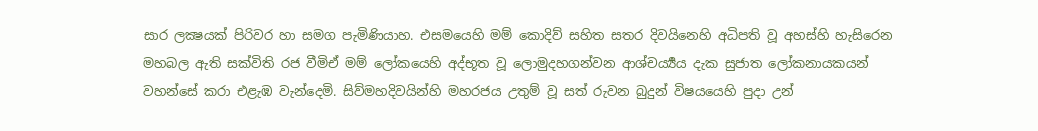සාර ලක්‍ෂයක් පිරිවර හා සමග පැමිණියාහ. එසමයෙහි මම් කොදිව් සහිත සතර දිවයිනෙහි අධිපති වූ අහස්හි හැසිරෙන මහබල ඇති සක්විති රජ වීමිඒ මම් ලෝකයෙහි අද්භූත වූ ලොමුදහගන්වන ආශ්චර්‍ය්‍යය දැක සුජාත ලෝකනායකයන් වහන්සේ කරා එළැඹ වැන්දෙමි. සිව්මහදිවයින්හි මහරජය උතුම් වූ සත් රුවන බුදුන් විෂයයෙහි පුදා උන්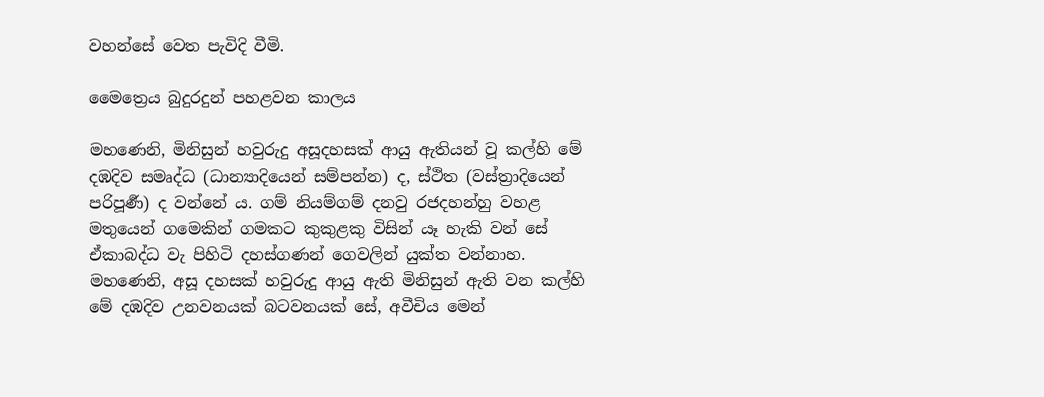වහන්සේ වෙත පැවිදි වීමි.

මෛත්‍රෙය බුදුරදුන් පහළවන කාලය

මහණෙනි, මිනිසුන් හවුරුදු අසූදහසක් ආයු ඇතියන් වූ කල්හි මේ දඹදිව සමෘද්ධ (ධාන්‍යාදියෙන් සම්පන්න) ද, ස්ථිත (වස්ත්‍රාදියෙන් පරිපූර්‍ණ) ද වන්නේ ය. ගම් නියම්ගම් දනවු රජදහන්හු වහළ මතුයෙන් ගමෙකින් ගමකට කුකුළකු විසින් යෑ හැකි වන් සේ ඒකාබද්ධ වැ පිහිටි දහස්ගණන් ගෙවලින් යුක්ත වන්නාහ. මහණෙනි, අසූ දහසක් හවුරුදු ආයු ඇති මිනිසුන් ඇති වන කල්හි මේ දඹදිව උනවනයක් බටවනයක් සේ, අවීචිය මෙන්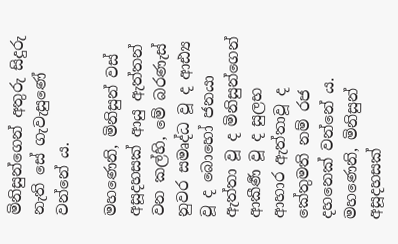මිනිසුන්ගෙන් අතුරු සිදුරු නැති සේ ගැවැසුණේ වන්නේ ය.

මහණෙනි, මිනිසුන් වස් අසූදහසක් ආයු ඇත්තන් වන කල්හි, මේ බරණැස් නුවර සමෘද්ධ වූ ද ආඪ්‍ය වූ ද බොහෝ ජනයා ඇත්තා වූ ද මිනිසුන්ගෙන් ආකීර්‍ණ වූ ද සුලභ ආහාර ඇත්තාවූ ද කේතුමති නම් රජ දහනෙක් වන්නේ ය. මහණෙනි, මිනිසුන් අසූදහසක්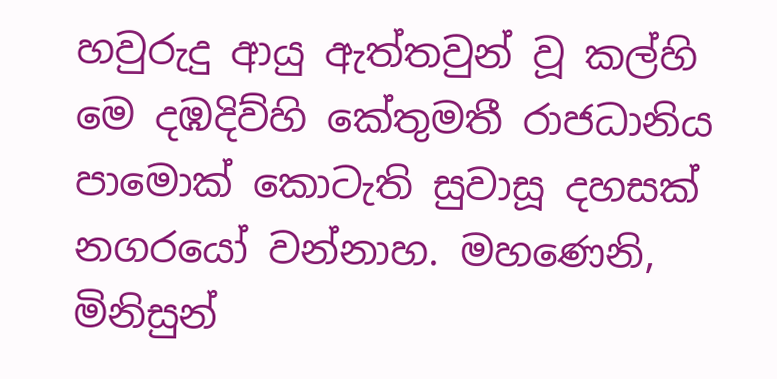හවුරුදු ආයු ඇත්තවුන් වූ කල්හි මෙ දඹදිව්හි කේතුමතී රාජධානිය පාමොක් කොටැති සුවාසූ දහසක් නගරයෝ වන්නාහ. මහණෙනි, මිනිසුන්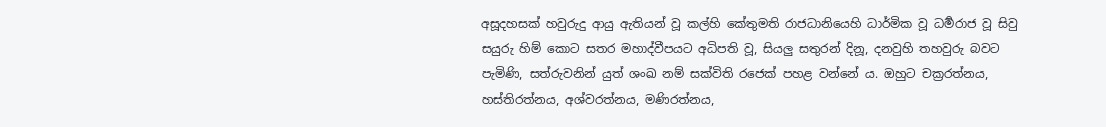අසූදහසක් හවුරුදු ආයු ඇතියන් වූ කල්හි කේතුමති රාජධානියෙහි ධාර්මික වූ ධර්‍මරාජ වූ සිවු සයුරු හිම් කොට සතර මහාද්වීපයට අධිපති වූ, සියලු සතුරන් දිනූ, දනවුහි තහවුරු බවට පැමිණි, සත්රුවනින් යුත් ශංඛ නම් සක්විති රජෙක් පහළ වන්නේ ය. ඔහුට චක්‍රරත්නය, හස්තිරත්නය, අශ්වරත්නය, මණිරත්නය,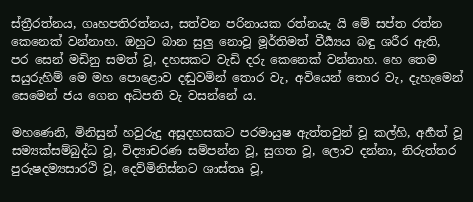ස්ත්‍රීරත්නය, ගෘහපතිරත්නය, සත්වන පරිනායක රත්නයැ යි මේ සප්ත රත්න කෙනෙක් වන්නාහ. ඔහුට බාන සුලු නොවූ මූර්තිමත් වීර්‍ය්‍යය බඳු ශරීර ඇති, පර සෙන් මඩිනු සමත් වූ, දහසකට වැඩි දරු කෙනෙක් වන්නාහ. හෙ තෙම සයුරුහිම් මෙ මහ පොළොව දඬුවමින් තොර වැ, අවියෙන් තොර වැ, දැහැමෙන් සෙමෙන් ජය ගෙන අධිපති වැ වසන්නේ ය.

මහණෙනි, මිනිසුන් හවුරුදු අසූදහසකට පරමායුෂ ඇත්තවුන් වූ කල්හි, අර්‍හත් වූ සම්‍යක්සම්බුද්ධ වූ, විද්‍යාචරණ සම්පන්න වූ, සුගත වූ, ලොව දන්නා, නිරුත්තර පුරුෂදම්‍යසාරථි වූ, දෙව්මිනිස්නට ශාස්තෘ වූ,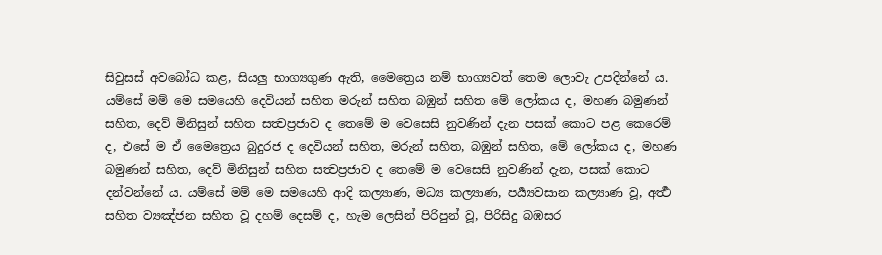සිවුසස් අවබෝධ කළ, සියලු භාග්‍යගුණ ඇති, මෛත්‍රෙය නම් භාග්‍යවත් තෙම ලොවැ උපදින්නේ ය. යම්සේ මම් මෙ සමයෙහි දෙවියන් සහිත මරුන් සහිත බඹුන් සහිත මේ ලෝකය ද, මහණ බමුණන් සහිත, දෙව් මිනිසුන් සහිත සත්‍වප්‍රජාව ද තෙමේ ම වෙසෙසි නුවණින් දැන පසක් කොට පළ කෙරෙම් ද, එසේ ම ඒ මෛත්‍රෙය බුදුරජ ද දෙවියන් සහිත, මරුන් සහිත, බඹුන් සහිත, මේ ලෝකය ද, මහණ බමුණන් සහිත, දෙව් මිනිසුන් සහිත සත්‍වප්‍රජාව ද තෙමේ ම වෙසෙසි නුවණින් දැන, පසක් කොට දන්වන්නේ ය. යම්සේ මම් මෙ සමයෙහි ආදි කල්‍යාණ, මධ්‍ය කල්‍යාණ, පර්‍ය්‍යවසාන කල්‍යාණ වූ, අර්‍ත්‍ථ සහිත ව්‍යඤ්ජන සහිත වූ දහම් දෙසම් ද, හැම ලෙසින් පිරිපුන් වූ, පිරිසිදු බඹසර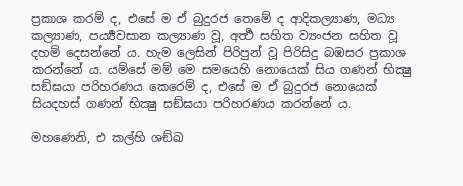ප්‍රකාශ කරම් ද, එසේ ම ඒ බුදුරජ තෙමේ ද ආදිකල්‍යාණ, මධ්‍ය කල්‍යාණ, පර්‍ය්‍යවසාන කල්‍යාණ වූ, අර්‍ත්‍ථ සහිත ව්‍යංජන සහිත වූ දහම් දෙසන්නේ ය. හැම ලෙසින් පිරිපුන් වූ පිරිසිදු බඹසර ප්‍රකාශ කරන්නේ ය. යම්සේ මම් මෙ සමයෙහි නොයෙක් සිය ගණන් භික්‍ෂු සඞ්ඝයා පරිහරණය කෙරෙම් ද, එසේ ම ඒ බුදුරජ නොයෙක් සියදහස් ගණන් භික්‍ෂු සඞ්ඝයා පරිහරණය කරන්නේ ය.

මහණෙනි, එ කල්හි ශඞ්ඛ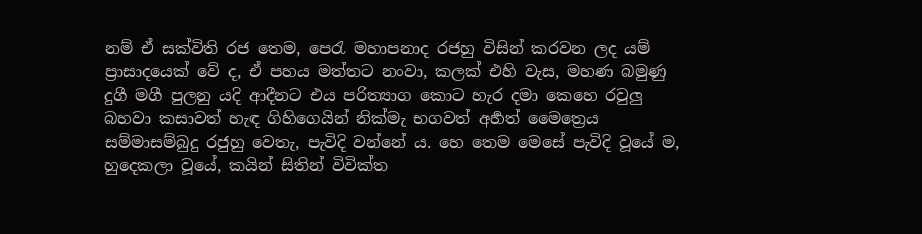නම් ඒ සක්විති රජ තෙම, පෙරැ මහාපනාද රජහු විසින් කරවන ලද යම් ප්‍රාසාදයෙක් වේ ද, ඒ පහය මත්තට නංවා, කලක් එහි වැස, මහණ බමුණු දුගී මගී පුලනු යදි ආදීනට එය පරිත්‍යාග කොට හැර දමා කෙහෙ රවුලු බහවා කසාවත් හැඳ ගිහිගෙයින් නික්මැ භගවත් අර්‍හත් මෛත්‍රෙය සම්මාසම්බුදු රජුහු වෙතැ, පැවිදි වන්නේ ය. හෙ තෙම මෙසේ පැවිදි වූයේ ම, හුදෙකලා වූයේ, කයින් සිතින් විවික්ත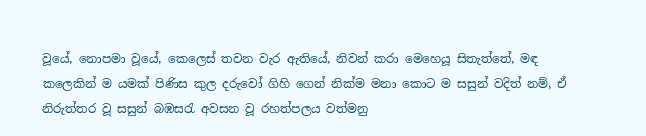වූයේ, නොපමා වූයේ, කෙලෙස් තවන වැර ඇතියේ, නිවන් කරා මෙහෙයූ සිතැත්තේ, මඳ කලෙකින් ම යමක් පිණිස කුල දරුවෝ ගිහි ගෙන් නික්ම මනා කොට ම සසුන් වදිත් නම්, ඒ නිරුත්තර වූ සසුන් බඹසරැ අවසන වූ රහත්පලය වත්මනු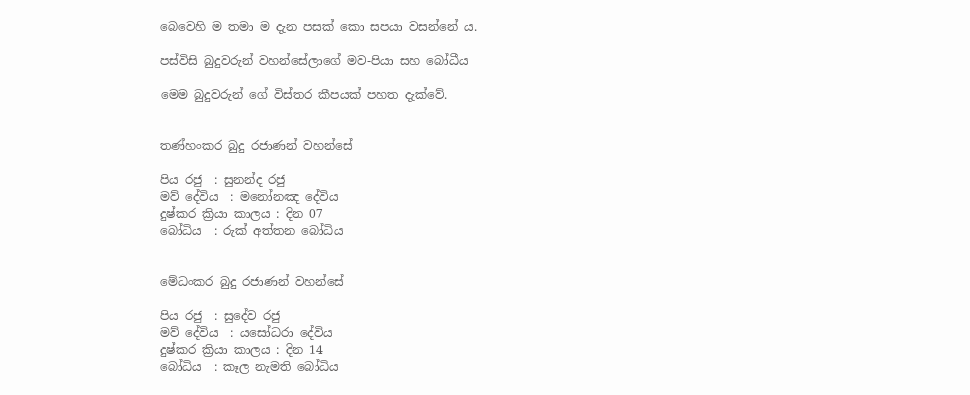බෙවෙහි ම තමා ම දැන පසක් කො සපයා වසන්නේ ය.

පස්විසි බුදුවරුන් වහන්සේලාගේ මව-පියා සහ බෝධීය

මෙම බුදුවරුන් ගේ විස්තර කීපයක් පහත දැක්වේ.


තණ්හංකර බුදු රජාණන් වහන්සේ

පිය රජු  : සුනන්ද රජු
මව් දේවිය  : මනෝනඤ දේවිය
දුෂ්කර ක්‍රියා කාලය : දින 07
බෝධිය  : රුක් අත්තන බෝධිය


මේධංකර බුදු රජාණන් වහන්සේ

පිය රජු  : සුදේව රජු
මව් දේවිය  : යසෝධරා දේවිය
දුෂ්කර ක්‍රියා කාලය : දින 14
බෝධිය  : කෑල නැමති බෝධිය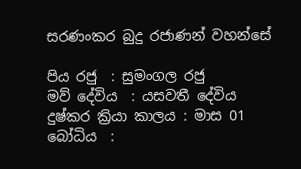සරණංකර බුදු රජාණන් වහන්සේ

පිය රජු  : සුමංගල රජු
මව් දේවිය  : යසවතී දේවිය
දුෂ්කර ක්‍රියා කාලය : මාස 01
බෝධිය  :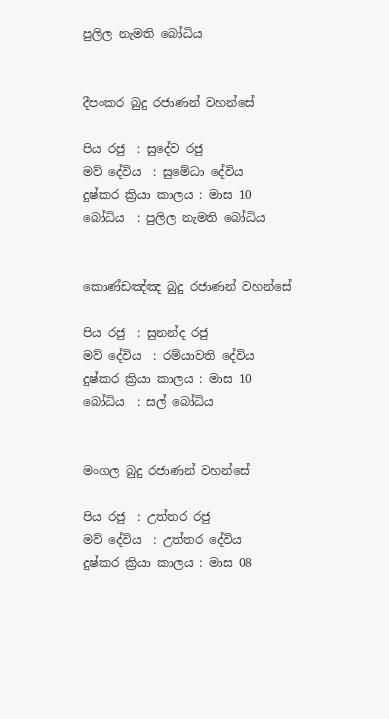පුලිල නැමති බෝධිය


දීපංකර බුදු රජාණන් වහන්සේ

පිය රජු  : සුදේව රජු
මව් දේවිය  : සුමේධා දේවිය
දුෂ්කර ක්‍රියා කාලය : මාස 10
බෝධිය  : පුලිල නැමති බෝධිය


කොණ්ඩඤ්ඤ බුදු රජාණන් වහන්සේ

පිය රජු  : සුනන්ද රජු
මව් දේවිය  : රම්යාවති දේවිය
දුෂ්කර ක්‍රියා කාලය : මාස 10
බෝධිය  : සල් බෝධිය


මංගල බුදු රජාණන් වහන්සේ

පිය රජු  : උත්තර රජු
මව් දේවිය  : උත්තර දේවිය
දුෂ්කර ක්‍රියා කාලය : මාස 08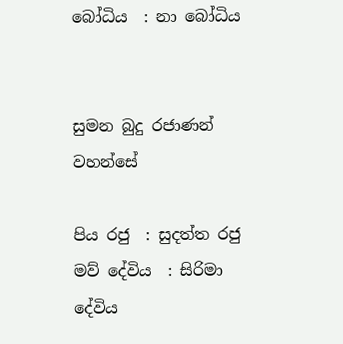බෝධිය  : නා බෝධිය


සුමන බුදු රජාණන් වහන්සේ

පිය රජු  : සුදත්ත රජු
මව් දේවිය  : සිරිමා දේවිය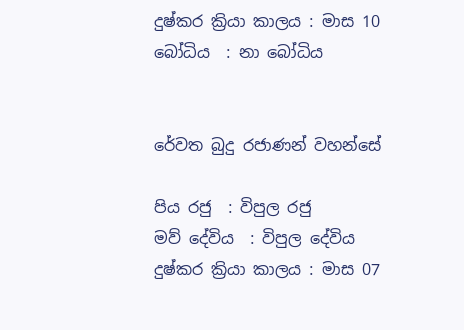දුෂ්කර ක්‍රියා කාලය : මාස 10
බෝධිය  : නා බෝධිය


රේවත බුදු රජාණන් වහන්සේ

පිය රජු  : විපුල රජු
මව් දේවිය  : විපුල දේවිය
දුෂ්කර ක්‍රියා කාලය : මාස 07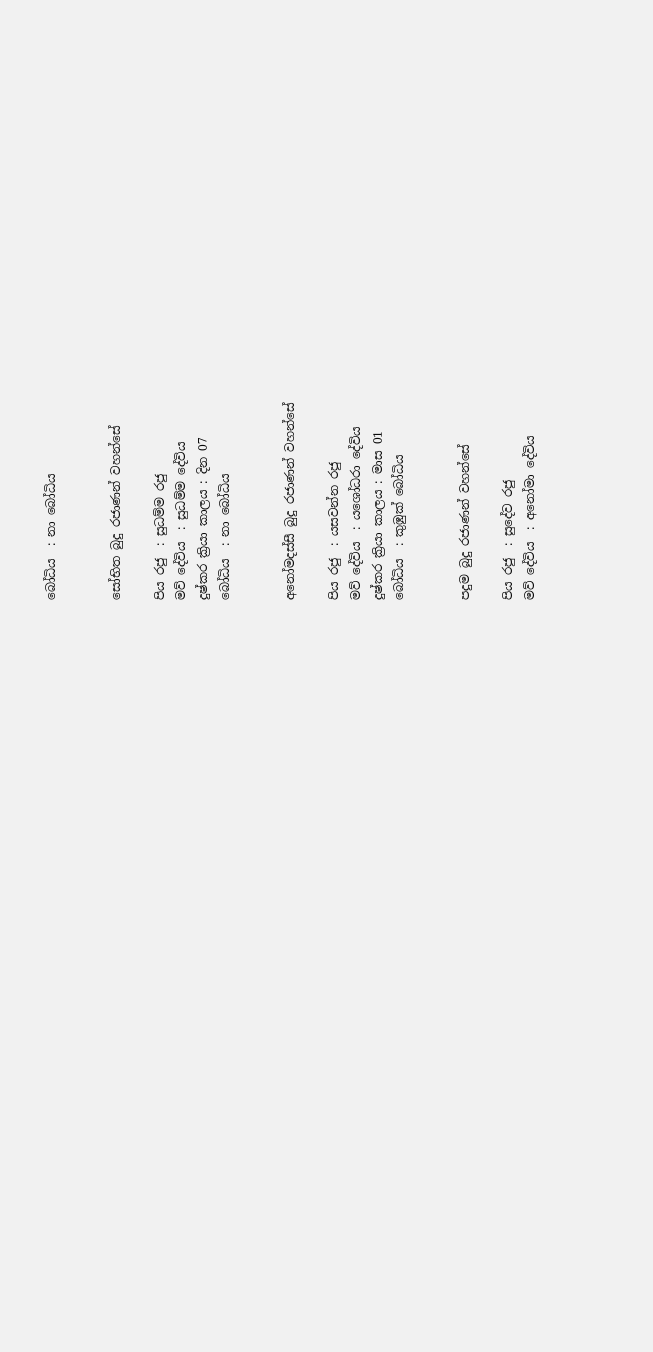බෝධිය  : නා බෝධිය


සෝභිත බුදු රජාණන් වහන්සේ

පිය රජු  : සුධම්ම රජු
මව් දේවිය  : සුධම්ම දේවිය
දුෂ්කර ක්‍රියා කාලය : දින 07
බෝධිය  : නා බෝධිය


අනෝමදස්සී බුදු රජාණන් වහන්සේ

පිය රජු  : යසවන්න රජු
මව් දේවිය  : යශෝධරා දේවිය
දුෂ්කර ක්‍රියා කාලය : මාස 01
බෝධිය  : කුඹුක් බෝධිය


පදුම බුදු රජාණන් වහන්සේ

පිය රජු  : සුදේව රජු
මව් දේවිය  : අනෝමා දේවිය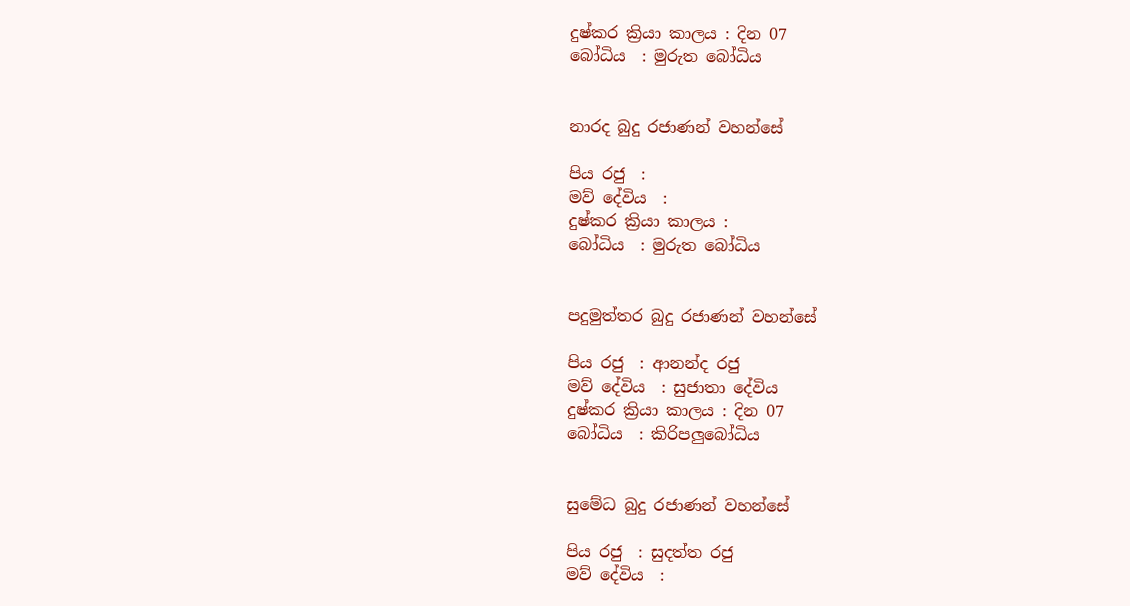දුෂ්කර ක්‍රියා කාලය : දින 07
බෝධිය  : මුරුත බෝධිය


නාරද බුදු රජාණන් වහන්සේ

පිය රජු  :
මව් දේවිය  :
දුෂ්කර ක්‍රියා කාලය :
බෝධිය  : මුරුත බෝධිය


පදුමුත්තර බුදු රජාණන් වහන්සේ

පිය රජු  : ආනන්ද රජු
මව් දේවිය  : සුජාතා දේවිය
දුෂ්කර ක්‍රියා කාලය : දින 07
බෝධිය  : කිරිපලුබෝධිය


සුමේධ බුදු රජාණන් වහන්සේ

පිය රජු  : සුදත්ත රජු
මව් දේවිය  :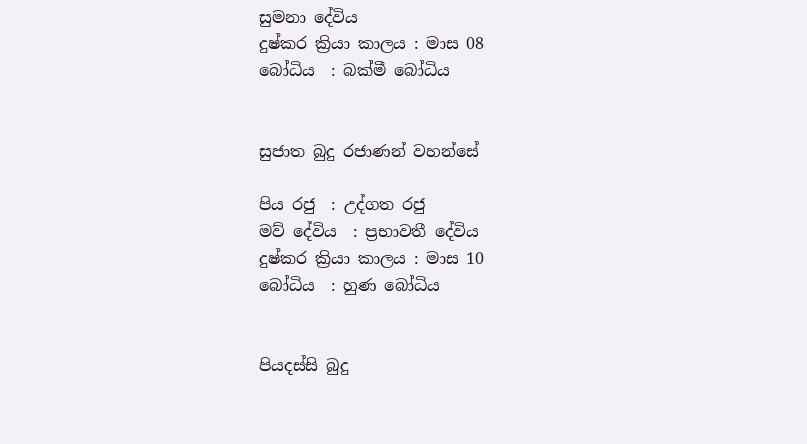සුමනා දේවිය
දුෂ්කර ක්‍රියා කාලය : මාස 08
බෝධිය  : බක්මී බෝධිය


සුජාත බුදු රජාණන් වහන්සේ

පිය රජු  : උද්ගත රජු
මව් දේවිය  : ප්‍රභාවතී දේවිය
දුෂ්කර ක්‍රියා කාලය : මාස 10
බෝධිය  : හුණ බෝධිය


පියදස්සි බුදු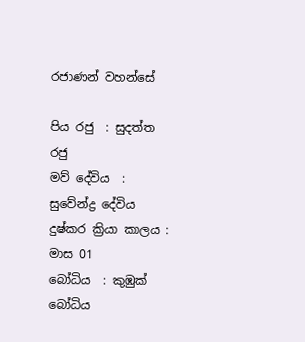රජාණන් වහන්සේ

පිය රජු  : සුදත්ත රජු
මව් දේවිය  : සුවේන්ද්‍ර දේවිය
දුෂ්කර ක්‍රියා කාලය : මාස 01
බෝධිය  : කුඹුක් බෝධිය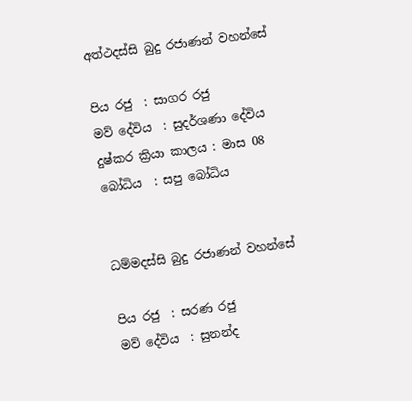අත්ථදස්සි බුදු රජාණන් වහන්සේ

පිය රජු  : සාගර රජු
මව් දේවිය  : සුදර්ශණා දේවිය
දුෂ්කර ක්‍රියා කාලය : මාස 08
බෝධිය  : සපු බෝධිය


ධම්මදස්සි බුදු රජාණන් වහන්සේ

පිය රජු  : සරණ රජු
මව් දේවිය  : සුනන්ද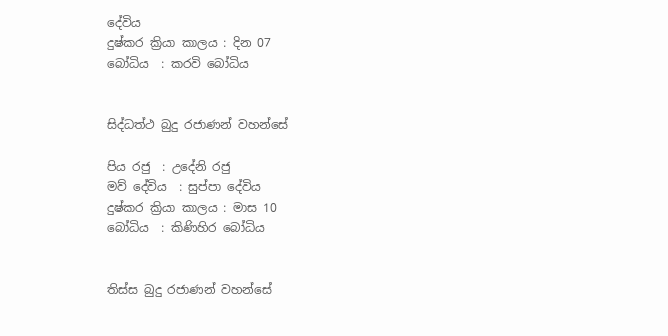දේවිය
දුෂ්කර ක්‍රියා කාලය : දින 07
බෝධිය  : කරවි බෝධිය


සිද්ධත්ථ බුදු රජාණන් වහන්සේ

පිය රජු  : උදේනි රජු
මව් දේවිය  : සුප්පා දේවිය
දුෂ්කර ක්‍රියා කාලය : මාස 10
බෝධිය  : කිණිහිර බෝධිය


තිස්ස බුදු රජාණන් වහන්සේ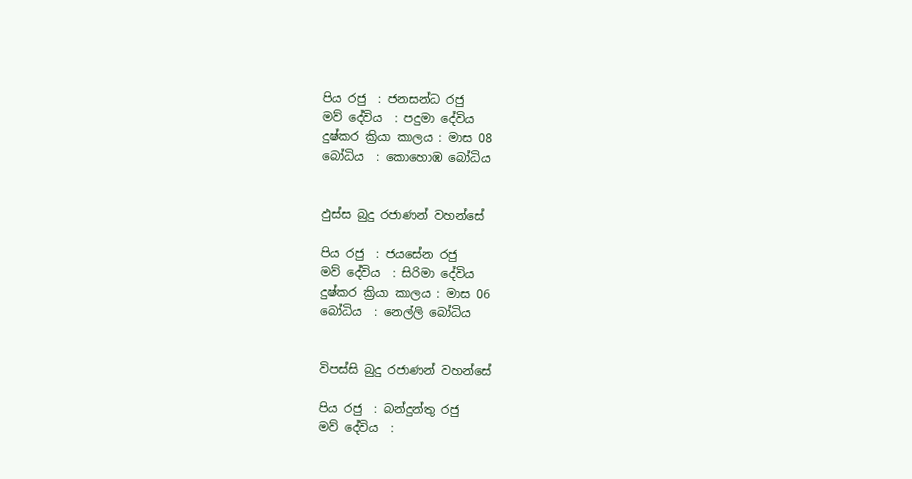පිය රජු  : ජනසන්ධ රජු
මව් දේවිය  : පදුමා දේවිය
දුෂ්කර ක්‍රියා කාලය : මාස 08
බෝධිය  : කොහොඹ බෝධිය


ඵුස්ස බුදු රජාණන් වහන්සේ

පිය රජු  : ජයසේන රජු
මව් දේවිය  : සිරිමා දේවිය
දුෂ්කර ක්‍රියා කාලය : මාස 06
බෝධිය  : නෙල්ලි බෝධිය


විපස්සි බුදු රජාණන් වහන්සේ

පිය රජු  : බන්දුන්තු රජු
මව් දේවිය  :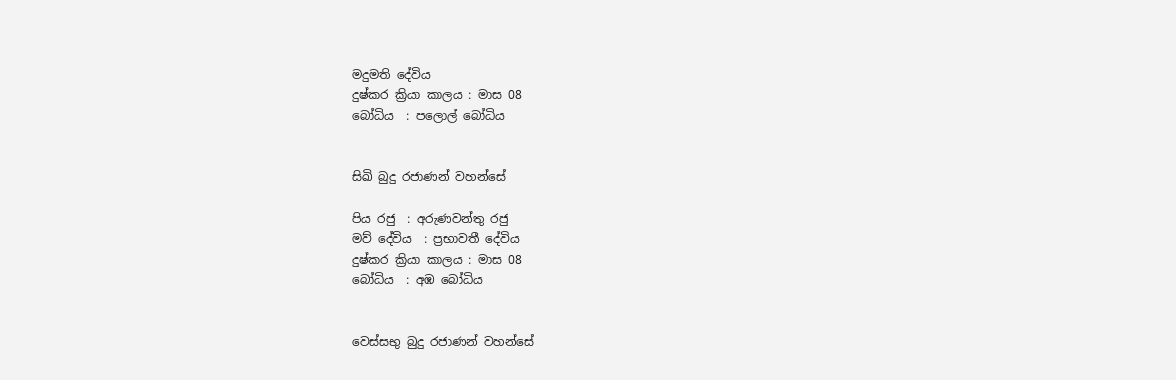මදුමති දේවිය
දුෂ්කර ක්‍රියා කාලය : මාස 08
බෝධිය  : පලොල් බෝධිය


සිඛි බුදු රජාණන් වහන්සේ

පිය රජු  : අරුණවන්තු රජු
මව් දේවිය  : ප්‍රභාවතී දේවිය
දුෂ්කර ක්‍රියා කාලය : මාස 08
බෝධිය  : අඹ බෝධිය


වෙස්සභු බුදු රජාණන් වහන්සේ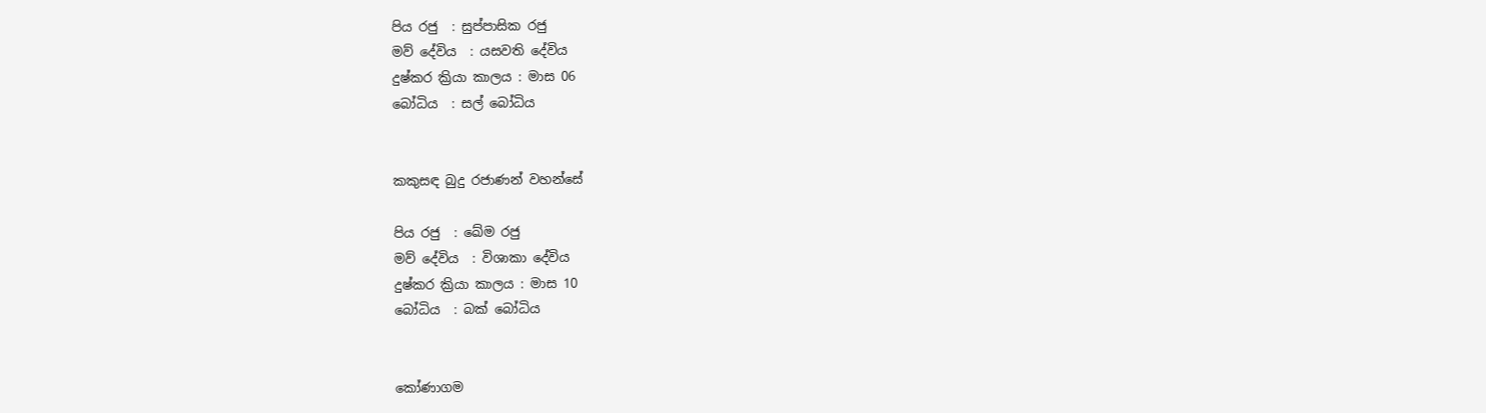පිය රජු  : සුප්පාසික රජු
මව් දේවිය  : යසවති දේවිය
දුෂ්කර ක්‍රියා කාලය : මාස 06
බෝධිය  : සල් බෝධිය


කකුසඳ බුදු රජාණන් වහන්සේ

පිය රජු  : ඛේම රජු
මව් දේවිය  : විශාකා දේවිය
දුෂ්කර ක්‍රියා කාලය : මාස 10
බෝධිය  : බක් බෝධිය


කෝණාගම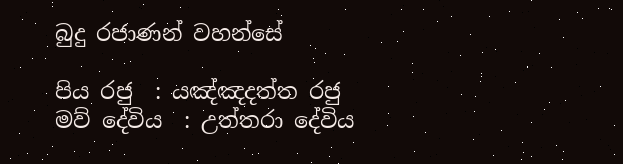බුදු රජාණන් වහන්සේ

පිය රජු  : යඤ්ඤදත්ත රජු
මව් දේවිය  : උත්තරා දේවිය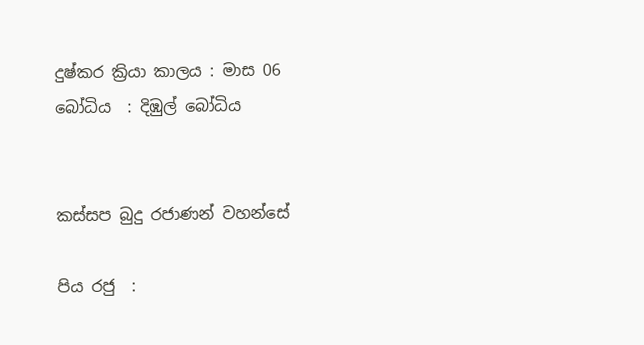දුෂ්කර ක්‍රියා කාලය : මාස 06
බෝධිය  : දිඹුල් බෝධිය


කස්සප බුදු රජාණන් වහන්සේ

පිය රජු  :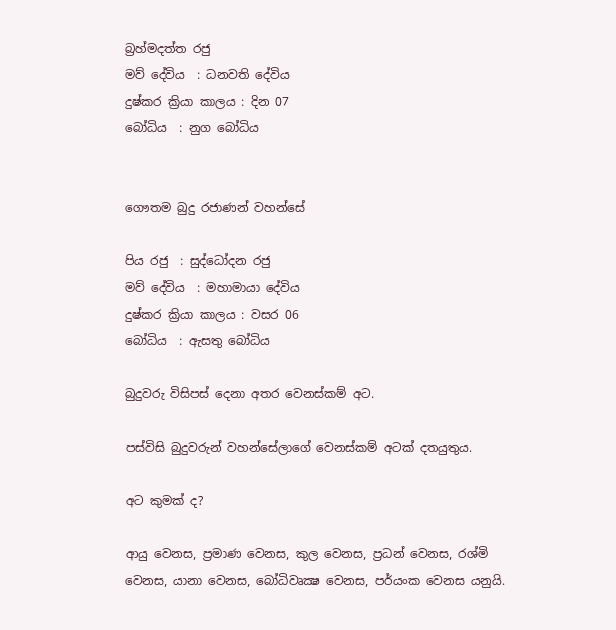බ්‍රහ්මදත්ත රජු
මව් දේවිය  : ධනවති දේවිය
දුෂ්කර ක්‍රියා කාලය : දින 07
බෝධිය  : නුග බෝධිය


ගෞතම බුදු රජාණන් වහන්සේ

පිය රජු  : සුද්ධෝදන රජු
මව් දේවිය  : මහාමායා දේවිය
දුෂ්කර ක්‍රියා කාලය : වසර 06
බෝධිය  : ඇසතු බෝධිය

බුදුවරු විසිපස් දෙනා අතර වෙනස්කම් අට.

පස්විසි බුදුවරුන් වහන්සේලාගේ වෙනස්කම් අටක් දතයුතුය.

අට කුමක් ද?

ආයු වෙනස, ප්‍රමාණ වෙනස, කුල වෙනස, ප්‍රධන් වෙනස, රශ්මි වෙනස, යානා වෙනස, බෝධිවෘක්‍ෂ වෙනස, පර්යංක වෙනස යනුයි.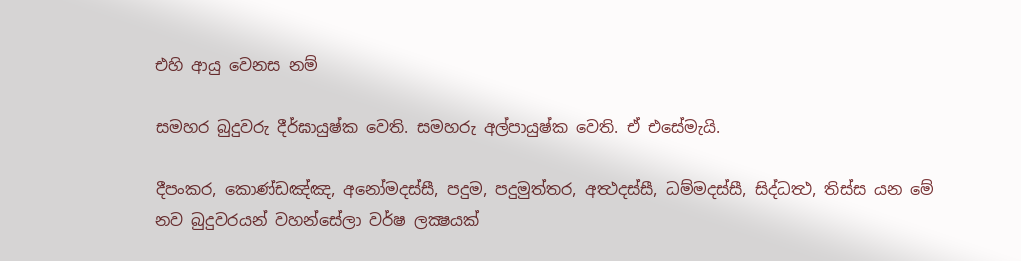එහි ආයු වෙනස නම්

සමහර බුදුවරු දීර්ඝායුෂ්ක වෙති. සමහරු අල්පායුෂ්ක වෙති. ඒ එසේමැයි.

දීපංකර, කොණ්ඩඤ්ඤ, අනෝමදස්සී, පදුම, පදුමුත්තර, අත්‍ථදස්සී, ධම්මදස්සී, සිද්ධත්‍ථ, තිස්ස යන මේ නව බුදුවරයන් වහන්සේලා වර්ෂ ලක්‍ෂයක්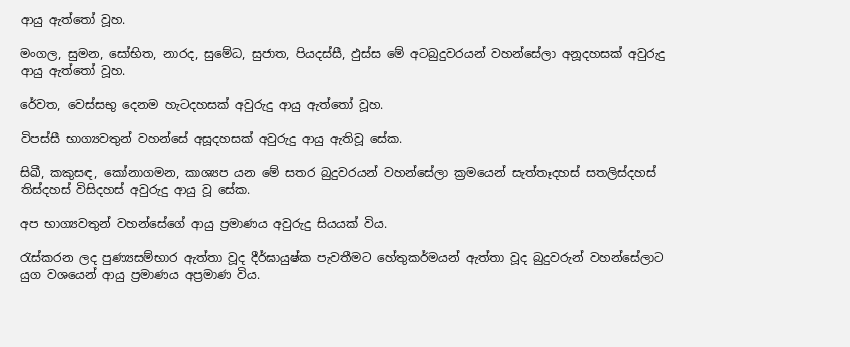ආයු ඇත්තෝ වූහ.

මංගල, සුමන, සෝභිත, නාරද, සුමේධ, සුජාත, පියදස්සී, ඵුස්ස මේ අටබුදුවරයන් වහන්සේලා අනූදහසක් අවුරුදු ආයු ඇත්තෝ වූහ.

රේවත, වෙස්සභු දෙනම හැටදහසක් අවුරුදු ආයු ඇත්තෝ වූහ.

විපස්සී භාග්‍යවතුන් වහන්සේ අසූදහසක් අවුරුදු ආයු ඇතිවූ සේක.

සිඛී, කකුසඳ, කෝනාගමන, කාශ්‍යප යන මේ සතර බුදුවරයන් වහන්සේලා ක්‍රමයෙන් සැත්තෑදහස් සතලිස්දහස් තිස්දහස් විසිදහස් අවුරුදු ආයු වූ සේක.

අප භාග්‍යවතුන් වහන්සේගේ ආයු ප්‍රමාණය අවුරුදු සියයක් විය.

රැස්කරන ලද පුණ්‍යසම්භාර ඇත්තා වූද දීර්ඝායුෂ්ක පැවතීමට හේතුකර්මයන් ඇත්තා වූද බුදුවරුන් වහන්සේලාට යුග වශයෙන් ආයු ප්‍රමාණය අප්‍රමාණ විය.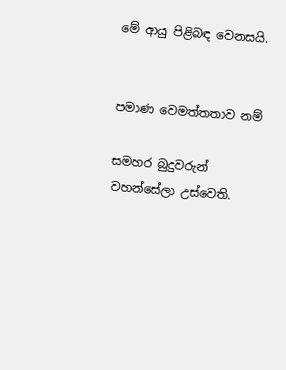මේ ආයු පිළිබඳ වෙනසයි.


පමාණ වෙමත්තතාව නම්

සමහර බුදුවරුන් වහන්සේලා උස්වෙති.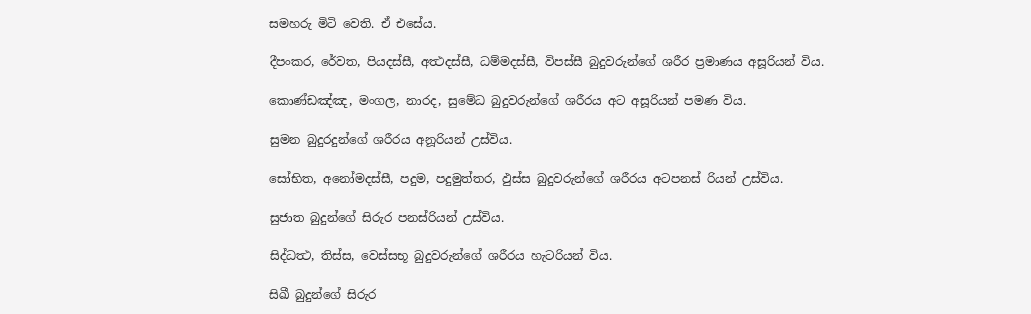සමහරු මිටි වෙති. ඒ එසේය.

දීපංකර, රේවත, පියදස්සී, අත්‍ථදස්සී, ධම්මදස්සී, විපස්සී බුදුවරුන්ගේ ශරීර ප්‍රමාණය අසූරියන් විය.

කොණ්ඩඤ්ඤ, මංගල, නාරද, සුමේධ බුදුවරුන්ගේ ශරීරය අට අසූරියන් පමණ විය.

සුමන බුදුරදුන්ගේ ශරීරය අනූරියන් උස්විය.

සෝභිත, අනෝමදස්සී, පදුම, පදුමුත්තර, ඵුස්ස බුදුවරුන්ගේ ශරීරය අටපනස් රියන් උස්විය.

සුජාත බුදුන්ගේ සිරුර පනස්රියන් උස්විය.

සිද්ධත්‍ථ, තිස්ස, වෙස්සභූ බුදුවරුන්ගේ ශරීරය හැටරියන් විය.

සිඛී බුදුන්ගේ සිරුර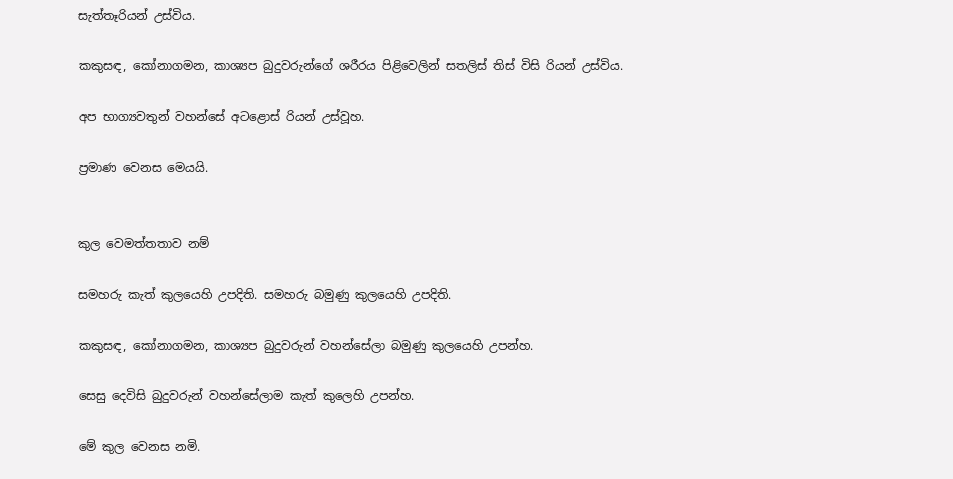සැත්තෑරියන් උස්විය.

කකුසඳ, කෝනාගමන, කාශ්‍යප බුදුවරුන්ගේ ශරීරය පිළිවෙලින් සතලිස් තිස් විසි රියන් උස්විය.

අප භාග්‍යවතුන් වහන්සේ අටළොස් රියන් උස්වූහ.

ප්‍රමාණ වෙනස මෙයයි.


කුල වෙමත්තතාව නම්

සමහරු කැත් කුලයෙහි උපදිති. සමහරු බමුණු කුලයෙහි උපදිති.

කකුසඳ, කෝනාගමන, කාශ්‍යප බුදුවරුන් වහන්සේලා බමුණු කුලයෙහි උපන්හ.

සෙසු දෙවිසි බුදුවරුන් වහන්සේලාම කැත් කුලෙහි උපන්හ.

මේ කුල වෙනස නමි.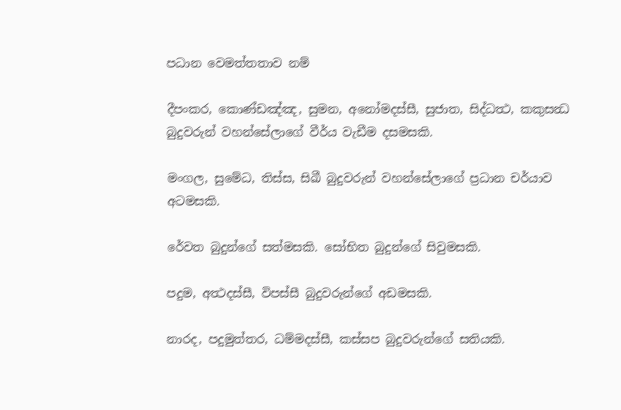පධාන වෙමත්තතාව නම්

දීපංකර, කොණ්ඩඤ්ඤ, සුමන, අනෝමදස්සී, සුජාත, සිද්ධත්‍ථ, කකුසන්‍ධ බුදුවරුන් වහන්සේලාගේ වීර්ය වැඩීම දසමසකි.

මංගල, සුමේධ, තිස්ස, සිඛී බුදුවරුන් වහන්සේලාගේ ප්‍රධාන චර්යාව අටමසකි.

රේවත බුදුන්ගේ සත්මසකි. සෝභිත බුදුන්ගේ සිවුමසකි.

පදුම, අත්‍ථදස්සී, විපස්සී බුදුවරුන්ගේ අඩමසකි.

නාරද, පදුමුත්තර, ධම්මදස්සී, කස්සප බුදුවරුන්ගේ සතියකි.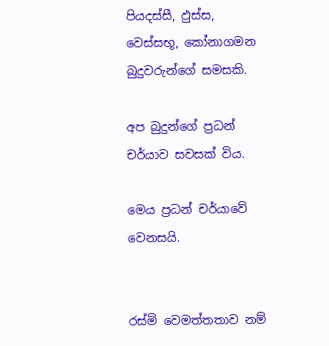පියදස්සී, ඵුස්ස, වෙස්සභූ, කෝනාගමන බුදුවරුන්ගේ සමසකි.

අප බුදුන්ගේ ප්‍රධන් චර්යාව සවසක් විය.

මෙය ප්‍රධන් චර්යාවේ වෙනසයි.


රස්මි වෙමත්තතාව නම්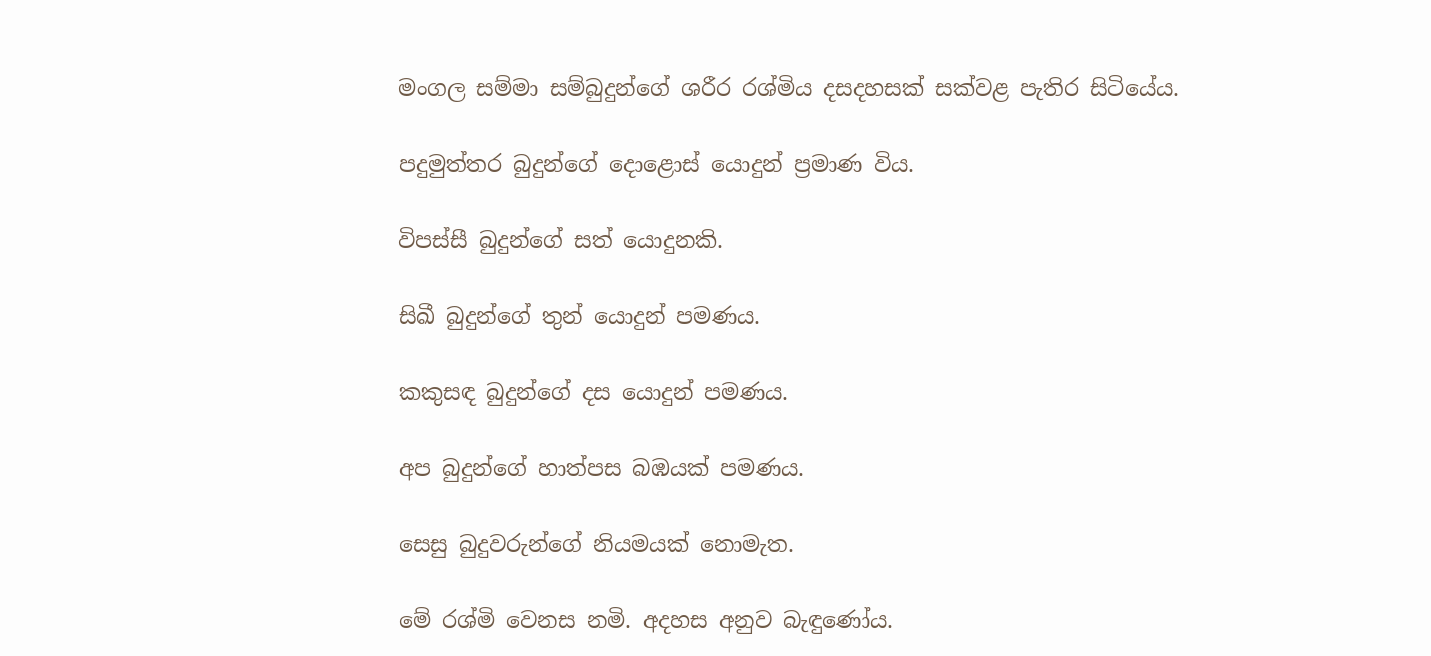මංගල සම්මා සම්බුදුන්ගේ ශරීර රශ්මිය දසදහසක් සක්වළ පැතිර සිටියේය.

පදුමුත්තර බුදුන්ගේ දොළොස් යොදුන් ප්‍රමාණ විය.

විපස්සී බුදුන්ගේ සත් යොදුනකි.

සිඛී බුදුන්ගේ තුන් යොදුන් පමණය.

කකුසඳ බුදුන්ගේ දස යොදුන් පමණය.

අප බුදුන්ගේ හාත්පස බඹයක් පමණය.

සෙසු බුදුවරුන්ගේ නියමයක් නොමැත.

මේ රශ්මි වෙනස නමි. අදහස අනුව බැඳුණෝය.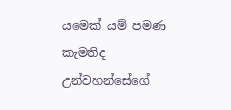යමෙක් යම් පමණ කැමතිද උන්වහන්සේගේ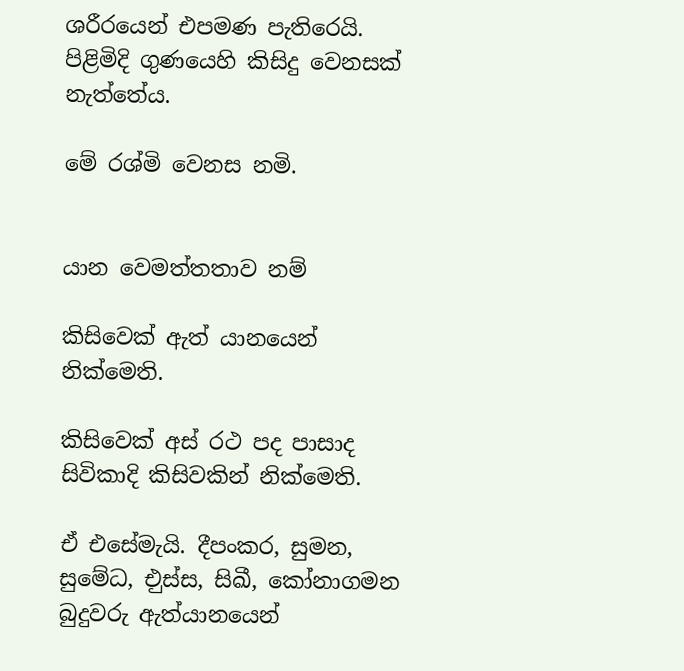ශරීරයෙන් එපමණ පැතිරෙයි. පිළිමිදි ගුණයෙහි කිසිදු වෙනසක් නැත්තේය.

මේ රශ්මි වෙනස නමි.


යාන වෙමත්තතාව නම්

කිසිවෙක් ඇත් යානයෙන් නික්මෙති.

කිසිවෙක් අස් රථ පද පාසාද සිවිකාදි කිසිවකින් නික්මෙති.

ඒ එසේමැයි. දීපංකර, සුමන, සුමේධ, එුස්ස, සිඛී, කෝනාගමන බුදුවරු ඇත්යානයෙන්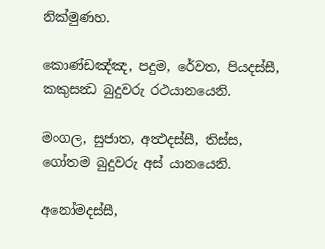නික්මුණහ.

කොණ්ඩඤ්ඤ, පදුම, රේවත, පියදස්සී, කකුසන්‍ධ බුදුවරු රථයානයෙනි.

මංගල, සුජාත, අත්‍ථදස්සී, තිස්ස, ගෝතම බුදුවරු අස් යානයෙනි.

අනෝමදස්සී,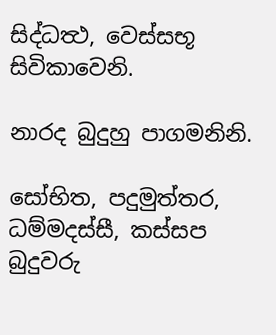සිද්ධත්‍ථ, වෙස්සභූ සිවිකාවෙනි.

නාරද බුදුහු පාගමනිනි.

සෝභිත, පදුමුත්තර, ධම්මදස්සී, කස්සප බුදුවරු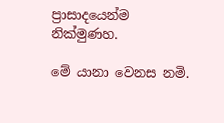ප්‍රාසාදයෙන්ම නික්මුණහ.

මේ යානා වෙනස නමි.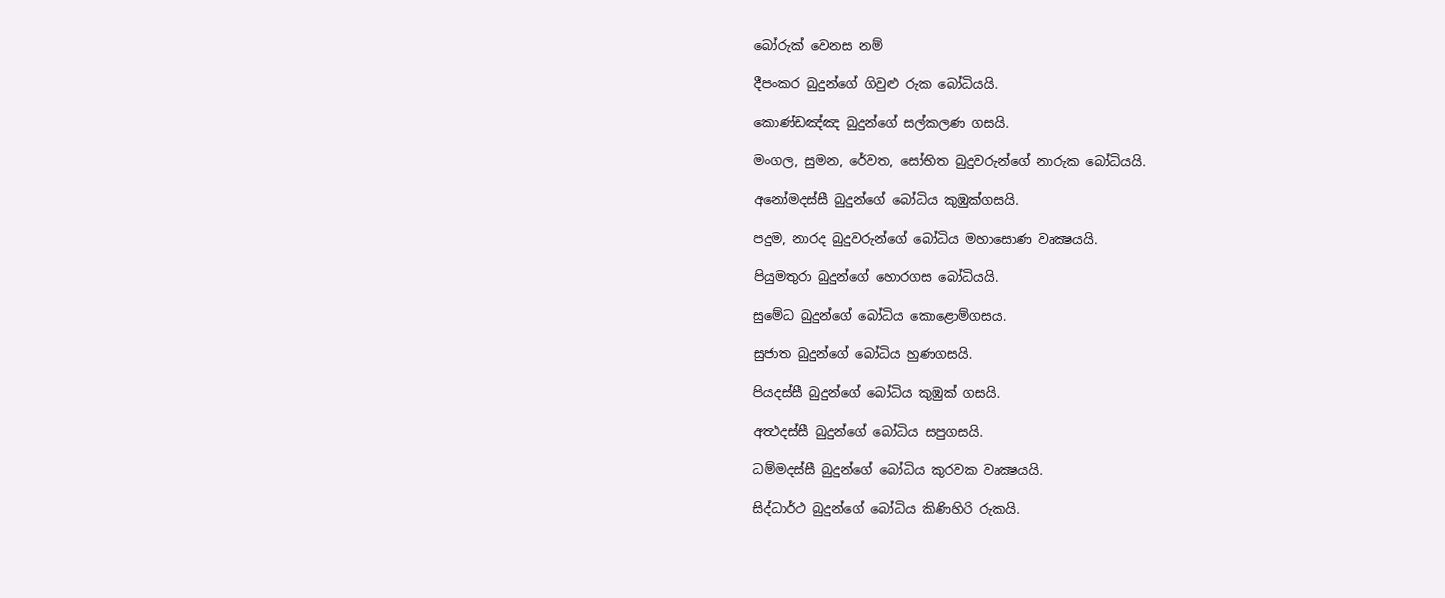බෝරුක් වෙනස නම්

දීපංකර බුදුන්ගේ ගිවුළු රුක බෝධියයි.

කොණ්ඩඤ්ඤ බුදුන්ගේ සල්කලණ ගසයි.

මංගල, සුමන, රේවත, සෝභිත බුදුවරුන්ගේ නාරුක බෝධියයි.

අනෝමදස්සී බුදුන්ගේ බෝධිය කුඹුක්ගසයි.

පදුම, නාරද බුදුවරුන්ගේ බෝධිය මහාසොණ වෘක්‍ෂයයි.

පියුමතුරා බුදුන්ගේ හොරගස බෝධියයි.

සුමේධ බුදුන්ගේ බෝධිය කොළොම්ගසය.

සුජාත බුදුන්ගේ බෝධිය හුණගසයි.

පියදස්සී බුදුන්ගේ බෝධිය කුඹුක් ගසයි.

අත්‍ථදස්සී බුදුන්ගේ බෝධිය සපුගසයි.

ධම්මදස්සී බුදුන්ගේ බෝධිය කුරවක වෘක්‍ෂයයි.

සිද්ධාර්ථ බුදුන්ගේ බෝධිය කිණිහිරි රුකයි.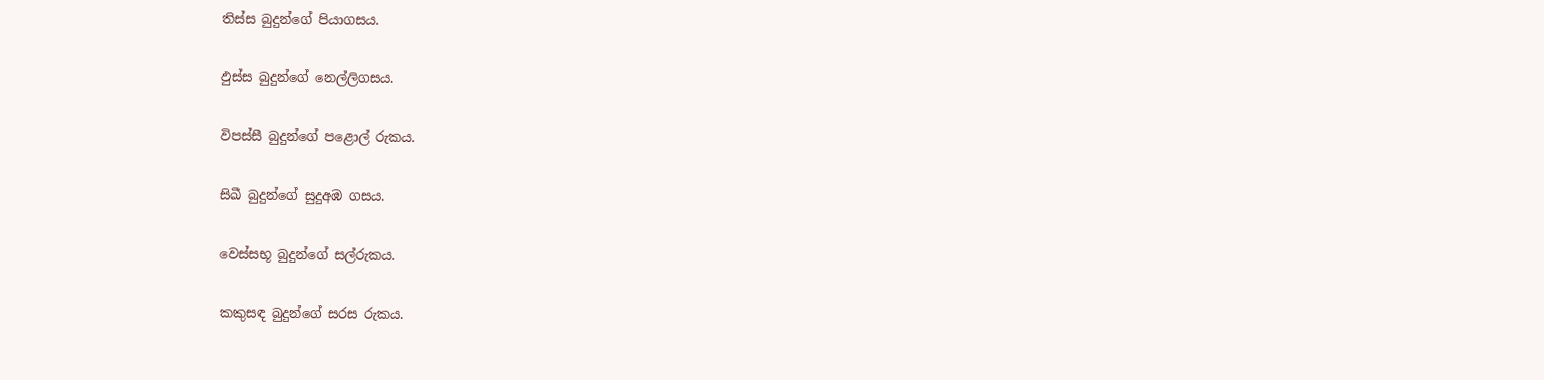තිස්ස බුදුන්ගේ පියාගසය.

ඵුස්ස බුදුන්ගේ නෙල්ලිගසය.

විපස්සී බුදුන්ගේ පළොල් රුකය.

සිඛී බුදුන්ගේ සුදුඅඹ ගසය.

වෙස්සභූ බුදුන්ගේ සල්රුකය.

කකුසඳ බුදුන්ගේ සරස රුකය.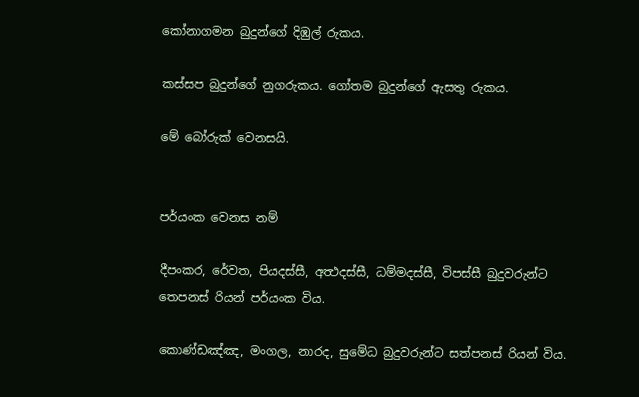කෝනාගමන බුදුන්ගේ දිඹුල් රුකය.

කස්සප බුදුන්ගේ නුගරුකය. ගෝතම බුදුන්ගේ ඇසතු රුකය.

මේ බෝරුක් වෙනසයි.


පර්යංක වෙනස නම්

දීපංකර, රේවත, පියදස්සී, අත්‍ථදස්සී, ධම්මදස්සී, විපස්සී බුදුවරුන්ට තෙපනස් රියන් පර්යංක විය.

කොණ්ඩඤ්ඤ, මංගල, නාරද, සුමේධ බුදුවරුන්ට සත්පනස් රියන් විය.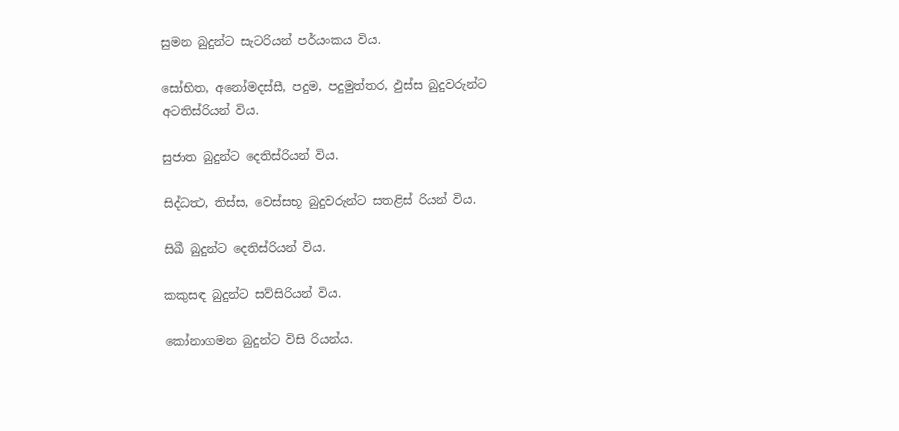සුමන බුදුන්ට සැටරියන් පර්යංකය විය.

සෝභිත, අනෝමදස්සී, පදුම, පදුමුත්තර, ඵුස්ස බුදුවරුන්ට අටතිස්රියන් විය.

සුජාත බුදුන්ට දෙතිස්රියන් විය.

සිද්ධත්‍ථ, තිස්ස, වෙස්සභූ බුදුවරුන්ට සතළිස් රියන් විය.

සිඛී බුදුන්ට දෙතිස්රියන් විය.

කකුසඳ බුදුන්ට සව්සිරියන් විය.

කෝනාගමන බුදුන්ට විසි රියන්ය.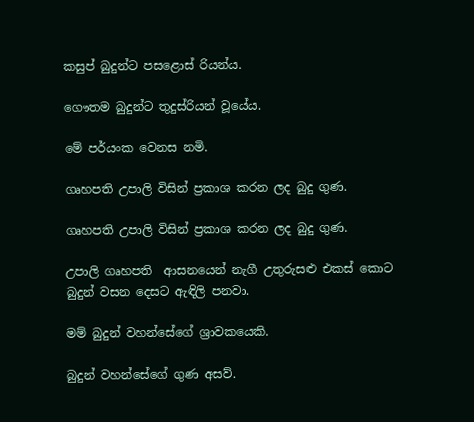කසුප් බුදුන්ට පසළොස් රියන්ය.

ගෞතම බුදුන්ට තුදුස්රියන් වූයේය.

මේ පර්යංක වෙනස නමි.

ගෘහපති උපාලි විසින් ප්‍රකාශ කරන ලද බුදු ගුණ.

ගෘහපති උපාලි විසින් ප්‍රකාශ කරන ලද බුදු ගුණ.

උපාලි ගෘහපති  ආසනයෙන් නැගී උතුරුසළු එකස් කොට බුදුන් වසන දෙසට ඇඳිලි පනවා.

මම් බුදුන් වහන්සේගේ ශ්‍රාවකයෙකි.

බුදුන් වහන්සේගේ ගුණ අසව්.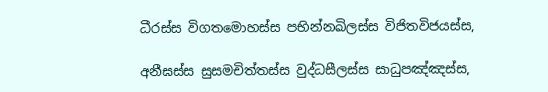ධීරස්ස විගතමොහස්ස පභින්නඛිලස්ස විජිතවිජයස්ස,

අනීඝස්ස සුසමචිත්තස්ස වුද්ධසීලස්ස සාධුපඤ්ඤස්ස,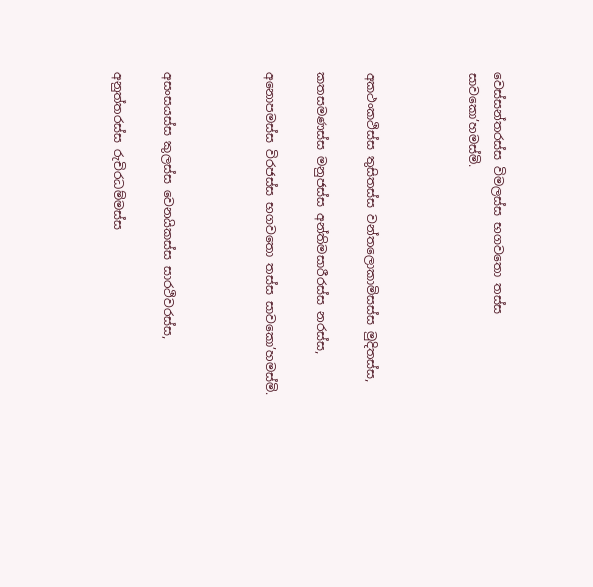වෙස්සන්තරස්ස විමලස්ස භගවතො තස්ස සාවකො’හමස්මි.



අකථංකථිස්ස තුසිතස්ස වන්තලොකාමිසස්ස මුදිතස්ස,

කතසමණස්ස මනුජස්ස අන්තිමසාරීරස්ස නරස්ස,

අනොපමස්ස විරජස්ස භගවතො තස්ස සාවකො’හමස්මි.



අසංසයස්ස කුලස්ස වෙනයිකස්ස සාරථිවරස්ස,

අනුත්තරස්ස රුචිරධම්මස්ස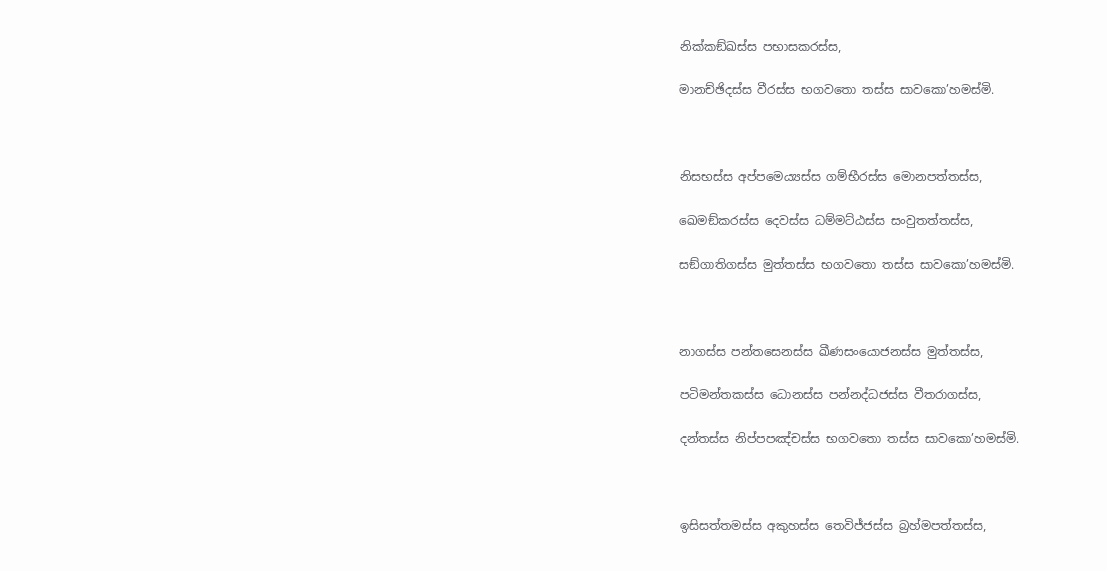නික්කඞ්ඛස්ස පභාසකරස්ස,

මානච්ඡිදස්ස වීරස්ස භගවතො තස්ස සාවකො’හමස්මි.



නිසභස්ස අප්පමෙය්‍යස්ස ගම්භීරස්ස මොනපත්තස්ස,

ඛෙමඞ්කරස්ස දෙවස්ස ධම්මට්ඨස්ස සංවුතත්තස්ස,

සඞ්ගාතිගස්ස මුත්තස්ස භගවතො තස්ස සාවකො’හමස්මි.



නාගස්ස පන්තසෙනස්ස ඛීණසංයොජනස්ස මුත්තස්ස,

පටිමන්තකස්ස ධොනස්ස පන්නද්ධජස්ස වීතරාගස්ස,

දන්තස්ස නිප්පපඤ්චස්ස භගවතො තස්ස සාවකො’හමස්මි.



ඉසිසත්තමස්ස අකුහස්ස තෙවිජ්ජස්ස බ්‍රහ්මපත්තස්ස,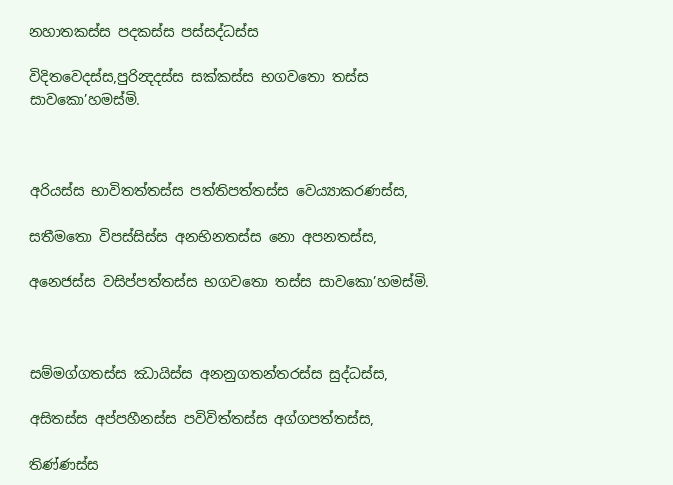නහාතකස්ස පදකස්ස පස්සද්ධස්ස

විදිතවෙදස්ස,පුරින්‍දදස්ස සක්කස්ස භගවතො තස්ස සාවකො’හමස්මි.



අරියස්ස භාවිතත්තස්ස පත්තිපත්තස්ස වෙය්‍යාකරණස්ස,

සතීමතො විපස්සිස්ස අනභිනතස්ස නො අපනතස්ස,

අනෙජස්ස වසිප්පත්තස්ස භගවතො තස්ස සාවකො’හමස්මි.



සම්මග්ගතස්ස ඣායිස්ස අනනුගතන්තරස්ස සුද්ධස්ස,

අසිතස්ස අප්පහීනස්ස පවිවිත්තස්ස අග්ගපත්තස්ස,

තිණ්ණස්ස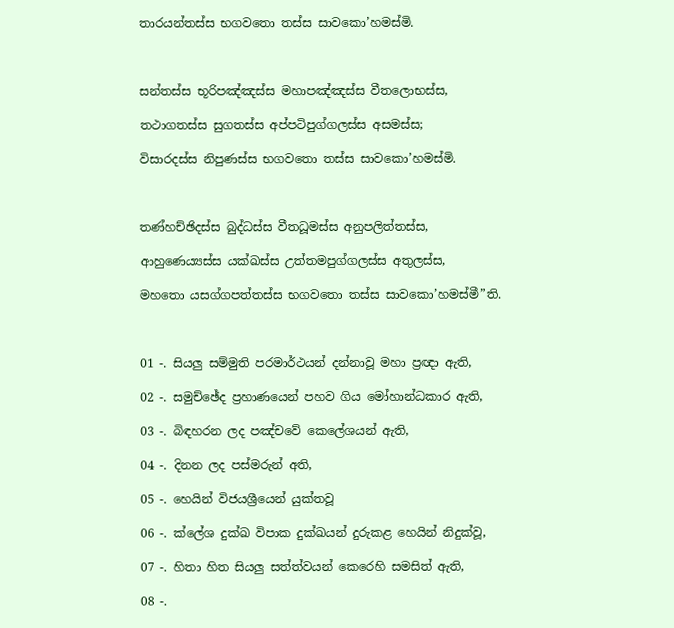තාරයන්තස්ස භගවතො තස්ස සාවකො’හමස්මි.



සන්තස්ස භූරිපඤ්ඤස්ස මහාපඤ්ඤස්ස වීතලොභස්ස,

තථාගතස්ස සුගතස්ස අප්පටිපුග්ගලස්ස අසමස්ස;

විසාරදස්ස නිපුණස්ස භගවතො තස්ස සාවකො’හමස්මි.



තණ්හච්ඡිදස්ස බුද්ධස්ස වීතධූමස්ස අනුපලිත්තස්ස,

ආහුණෙය්‍යස්ස යක්ඛස්ස උත්තමපුග්ගලස්ස අතුලස්ස,

මහතො යසග්ගපත්තස්ස භගවතො තස්ස සාවකො’හමස්මී”ති.



01 -. සියලු සම්මුති පරමාර්ථයන් දන්නාවූ මහා ප්‍රඥා ඇති,

02 -. සමුච්ඡේද ප්‍රහාණයෙන් පහව ගිය මෝහාන්ධකාර ඇති,

03 -. බිඳහරන ලද පඤ්චවේ කෙලේශයන් ඇති,

04 -. දිනන ලද පස්‌මරුන් අති,

05 -. හෙයින් විජයශ්‍රීයෙන් යුක්‌තවූ

06 -. ක්‌ලේශ දුක්‌ඛ විපාක දුක්‌ඛයන් දුරුකළ හෙයින් නිදුක්‌වූ,

07 -. හිතා හිත සියලු සත්ත්වයන් කෙරෙහි සමසිත් ඇති,

08 -.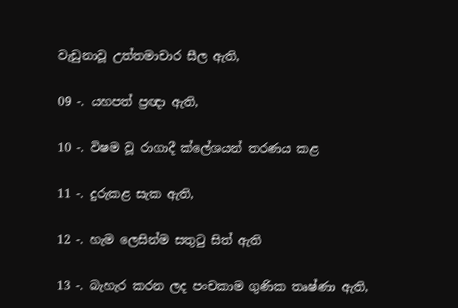වැඩුනාවූ උත්තමාචාර සීල ඇති,

09 -. යහපත් ප්‍රඥා ඇති,

10 -. විෂම වූ රාගාදී ක්‌ලේශයන් තරණය කළ

11 -. දුරුකළ සැක ඇති,

12 -. හැම ලෙසින්ම සතුටු සිත් ඇති

13 -. බැහැර කරන ලද පංචකාම ගුණික තෘෂ්ණා ඇති,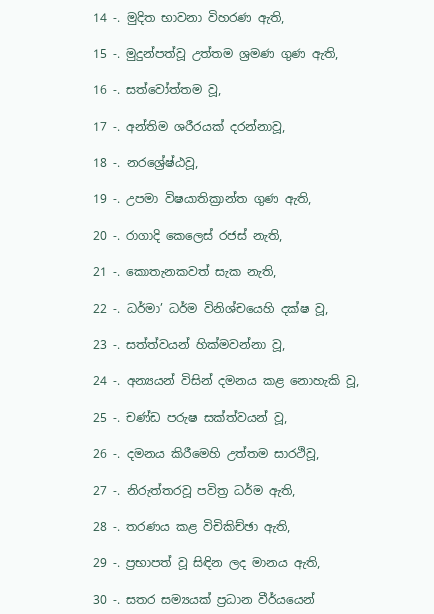14 -. මුදිත භාවනා විහරණ ඇති,

15 -. මුදුන්පත්වූ උත්තම ශ්‍රමණ ගුණ ඇති,

16 -. සත්වෝත්තම වූ,

17 -. අන්තිම ශරීරයක්‌ දරන්නාවූ,

18 -. නරශ්‍රේෂ්ඨවූ,

19 -. උපමා විෂයාතික්‍රාන්ත ගුණ ඇති,

20 -. රාගාදි කෙලෙස්‌ රජස්‌ නැති,

21 -. කොතැනකවත් සැක නැති,

22 -. ධර්මා’ ධර්ම විනිශ්චයෙහි දක්‌ෂ වූ,

23 -. සත්ත්වයන් හික්‌මවන්නා වූ,

24 -. අන්‍යයන් විසින් දමනය කළ නොහැකි වූ,

25 -. චණ්‌ඩ පරුෂ සක්‌ත්වයන් වූ,

26 -. දමනය කිරීමෙහි උත්තම සාරථිවූ,

27 -. නිරුත්තරවූ පවිත්‍ර ධර්ම ඇති,

28 -. තරණය කළ විචිකිච්ඡා ඇති,

29 -. ප්‍රභාපත් වූ සිඳින ලද මානය ඇති,

30 -. සතර සම්‍යයක්‌ ප්‍රධාන වීර්යයෙන්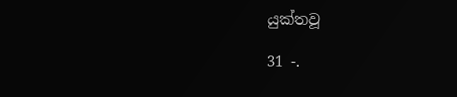යුක්‌තවූ

31 -.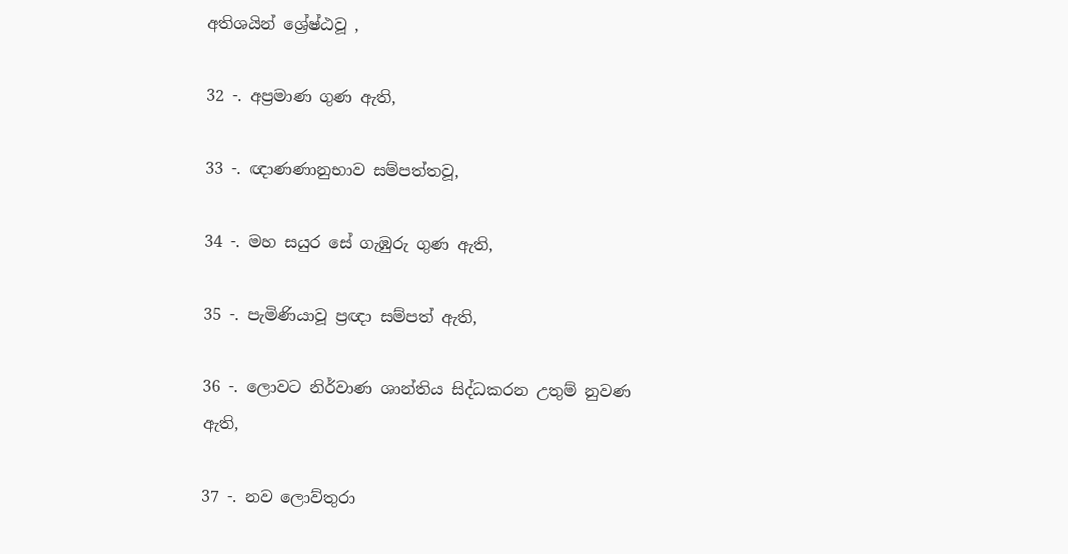අතිශයින් ශ්‍රේෂ්ඨවූ ,

32 -. අප්‍රමාණ ගුණ ඇති,

33 -. ඥාණණානුභාව සම්පත්තවූ,

34 -. මහ සයුර සේ ගැඹුරු ගුණ ඇති,

35 -. පැමිණියාවූ ප්‍රඥා සම්පත් ඇති,

36 -. ලොවට නිර්වාණ ශාන්තිය සිද්ධකරන උතුම් නුවණ ඇති,

37 -. නව ලොව්තුරා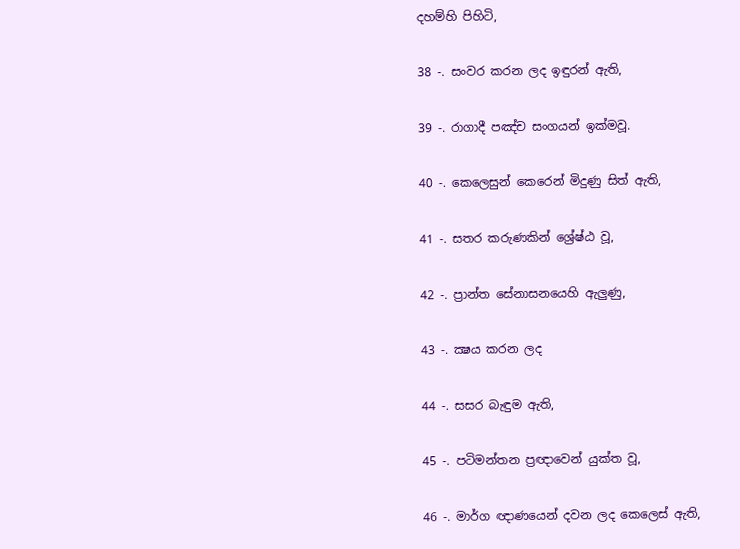දහම්හි පිහිටි,

38 -. සංවර කරන ලද ඉඳුරන් ඇති,

39 -. රාගාදී පඤ්ච සංගයන් ඉක්‌මවූ.

40 -. කෙලෙසුන් කෙරෙන් මිදුණු සිත් ඇති,

41 -. සතර කරුණකින් ශ්‍රේෂ්ඨ වූ,

42 -. ප්‍රාන්ත සේනාසනයෙහි ඇලුණු,

43 -. ක්‍ෂය කරන ලද

44 -. සසර බැඳුම ඇති,

45 -. පටිමන්තන ප්‍රඥාවෙන් යුක්‌ත වූ,

46 -. මාර්ග ඥාණයෙන් දවන ලද කෙලෙස්‌ ඇති,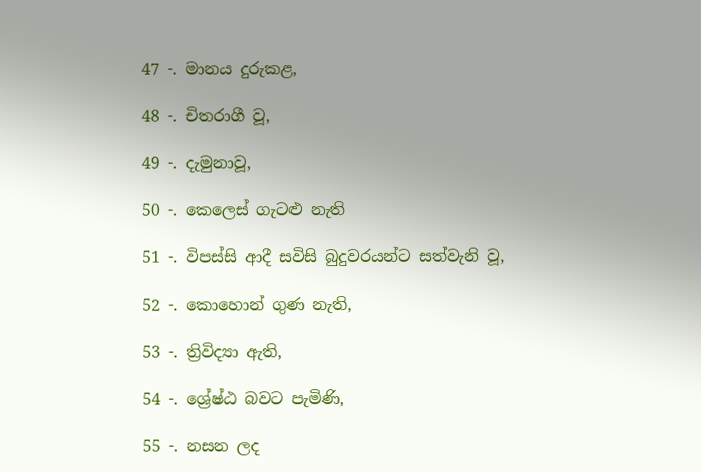47 -. මානය දුරුකළ,

48 -. චිතරාගී වූ,

49 -. දැමුනාවූ,

50 -. කෙලෙස්‌ ගැටළු නැති

51 -. විපස්‌සි ආදී සවිසි බුදුවරයන්ට සත්වැනි වූ,

52 -. කොහොන් ගුණ නැති,

53 -. ත්‍රිවිද්‍යා ඇති,

54 -. ශ්‍රේෂ්ඨ බවට පැමිණි,

55 -. නසන ලද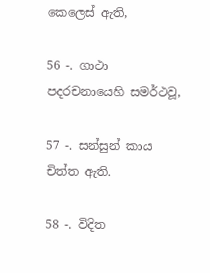කෙලෙස්‌ ඇති,

56 -. ගාථා පදරචනායෙහි සමර්ථවූ,

57 -. සන්සුන් කාය චිත්ත ඇති.

58 -. විදිත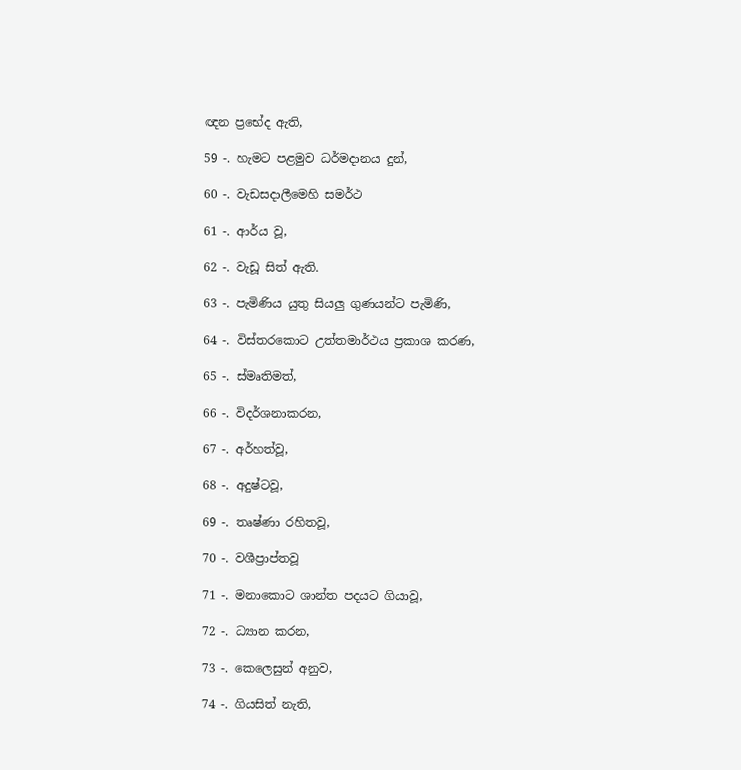ඥන ප්‍රභේද ඇති,

59 -. හැමට පළමුව ධර්මදානය දුන්,

60 -. වැඩසදාලීමෙහි සමර්ථ

61 -. ආර්ය වූ,

62 -. වැඩූ සිත් ඇති.

63 -. පැමිණිය යුතු සියලු ගුණයන්ට පැමිණි,

64 -. විස්‌තරකොට උත්තමාර්ථය ප්‍රකාශ කරණ,

65 -. ස්‌මෘතිමත්,

66 -. විදර්ශනාකරන,

67 -. අර්හත්වූ,

68 -. අදුෂ්ටවූ,

69 -. තෘෂ්ණා රහිතවූ,

70 -. වශීප්‍රාප්තවූ

71 -. මනාකොට ශාන්ත පදයට ගියාවූ,

72 -. ධ්‍යාන කරන,

73 -. කෙලෙසුන් අනුව,

74 -. ගියසිත් නැති,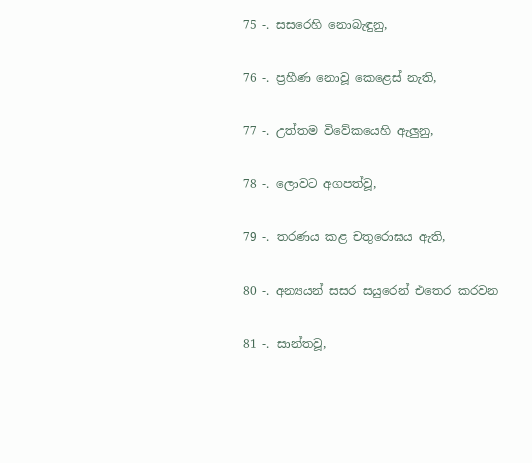75 -. සසරෙහි නොබැඳුනු,

76 -. ප්‍රහීණ නොවූ කෙළෙස්‌ නැති,

77 -. උත්තම විවේකයෙහි ඇලුනු,

78 -. ලොවට අගපත්වූ,

79 -. තරණය කළ චතුරොඝය ඇති,

80 -. අන්‍යයන් සසර සයුරෙන් එතෙර කරවන

81 -. සාන්තවූ,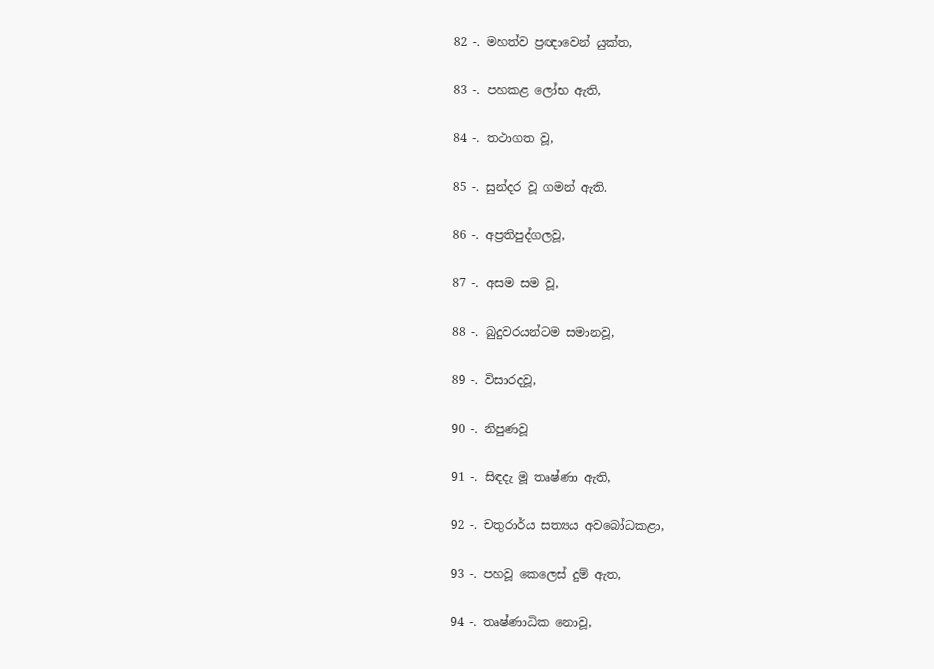82 -. මහත්ව ප්‍රඥාවෙන් යුක්‌ත,

83 -. පහකළ ලෝභ ඇති,

84 -. තථාගත වූ,

85 -. සුන්දර වූ ගමන් ඇති.

86 -. අප්‍රතිපුද්ගලවූ,

87 -. අසම සම වූ,

88 -. බුදුවරයන්ටම සමානවූ,

89 -. විසාරදවූ,

90 -. නිපුණවූ

91 -. සිඳදැ මූ තෘෂ්ණා ඇති,

92 -. චතුරාර්ය සත්‍යය අවබෝධකළා,

93 -. පහවූ කෙලෙස්‌ දුම් ඇත,

94 -. තෘෂ්ණාධික නොවූ,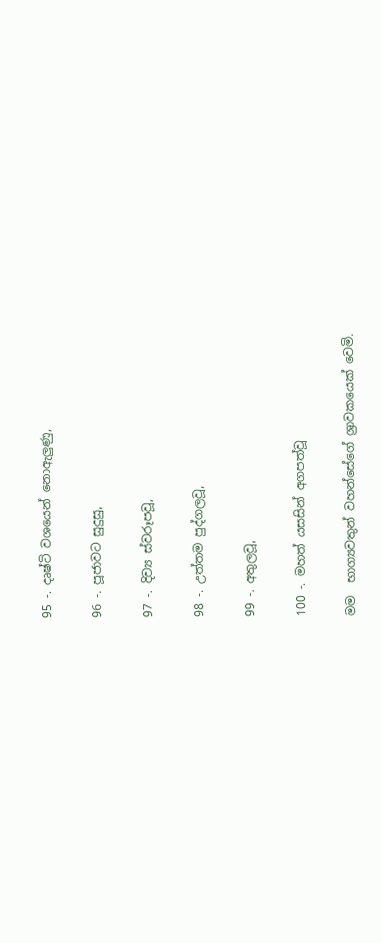95 -. දෘෂ්ටි වශයෙන් නොඇලුණු,

96 -. පූජාවට සුදුසු,

97 -. දිව්‍ය ස්‌වරූපවූ,

98 -. උත්තම පුද්ගලවූ,

99 -. අතුලවූ,

100 -. මහත් යසසින් අගපත්වූ

මම  භාග්‍යවතුන් වහන්සේගේ ශ්‍රාවකයෙක්‌ වෙමි.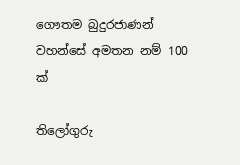ගෞතම බුදුරජාණන් වහන්සේ අමතන නම් 100 ක්

තිලෝගුරු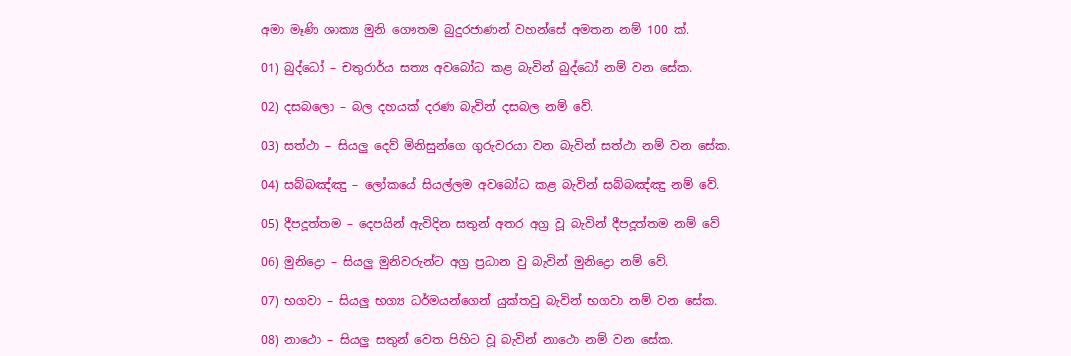අමා මෑණි ශාක්‍ය මුනි ගෞතම බුදුරජාණන් වහන්සේ අමතන නම් 100 ක්.

01) බුද්ධෝ – චතුරාර්ය සත්‍ය අවබෝධ කළ බැවින් බුද්ධෝ නම් වන සේක.

02) දසබලො – බල දහයක් දරණ බැවින් දසබල නම් වේ.

03) සත්ථා – සියලු දෙව් මිනිසුන්ගෙ ගුරුවරයා වන බැවින් සත්ථා නම් වන සේක.

04) සබ්බඤ්ඤු – ලෝකයේ සියල්ලම අවබෝධ කළ බැවින් සබ්බඤ්ඤු නම් වේ.

05) දීපදූත්තම – දෙපයින් ඇවිදින සතුන් අතර අග්‍ර වූ බැවින් දීපදූත්තම නම් වේ

06) මුනිද්‍රො – සියලු මුනිවරුන්ට අග්‍ර ප්‍රධාන වු බැවින් මුනිද්‍රො නම් වේ.

07) භගවා – සියලු භග්‍ය ධර්මයන්ගෙන් යුක්තවු බැවින් භගවා නම් වන සේක.

08) නාථො – සියලු සතුන් වෙත පිහිට වූ බැවින් නාථො නම් වන සේක.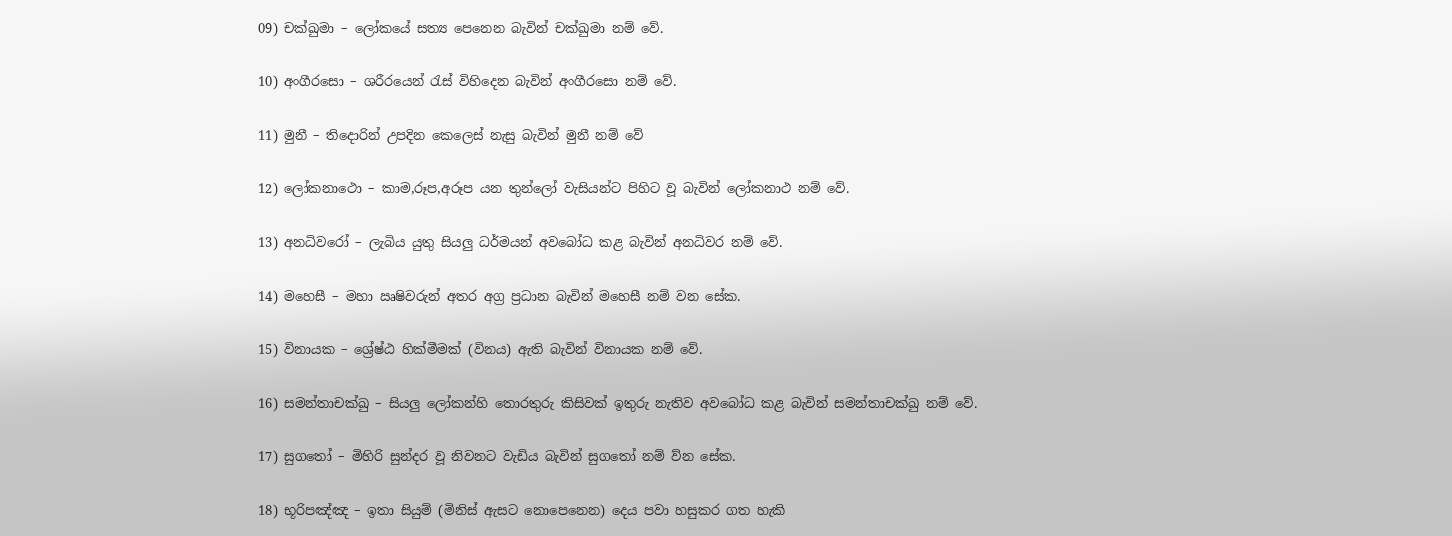09) චක්ඛුමා – ලෝකයේ සත්‍ය පෙනෙන බැවින් චක්ඛුමා නම් වේ.

10) අංගීරසො – ශරීරයෙන් ‍රැස් විහිදෙන බැවින් අංගීරසො නම් වේ.

11) මුනී – තිදොරින් උපදින කෙලෙස් නැසු බැවින් මුනී නම් වේ

12) ලෝකනාථො – කාම,රූප,අරූප යන තුන්ලෝ වැසියන්ට පිහිට වූ බැවින් ලෝකනාථ නම් වේ.

13) අනධිවරෝ – ලැබිය යුතු සියලු ධර්මයන් අවබෝධ කළ බැවින් අනධිවර නම් වේ.

14) මහෙසී – මහා ඍෂිවරුන් අතර අග්‍ර ප්‍රධාන බැවින් මහෙසී නම් වන සේක.

15) විනායක – ශ්‍රේෂ්ඨ හික්මීමක් (විනය) ඇති බැවින් විනායක නම් වේ.

16) සමන්තාචක්ඛු – සියලු ලෝකන්හි තොරතුරු කිසිවක් ඉතුරු නැතිව අවබෝධ කළ බැවින් සමන්තාචක්ඛු නම් වේ.

17) සුග‍තෝ – මිහිරි සුන්දර වූ නිවනට වැඩිය බැවින් සුග‍තෝ නම් ව්න සේක.

18) භූරිපඤ්ඤ – ඉතා සියුම් (මිනිස් ඇසට නොපෙනෙන) දෙය පවා හසුකර ගත හැකි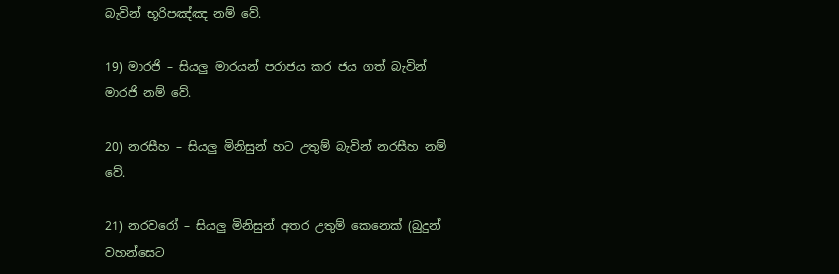බැවින් භූරිපඤ්ඤ නම් වේ.

19) මාරජි – සියලු මාරයන් පරාජය කර ජය ගත් බැවින් මාරජි නම් වේ.

20) නරසීහ – සියලු මිනිසුන් හට උතුම් බැවින් නරසීහ නම් වේ.

21) නරවරෝ – සියලු මිනිසුන් අතර උතුම් කෙනෙක් (බුදුන් වහන්සෙට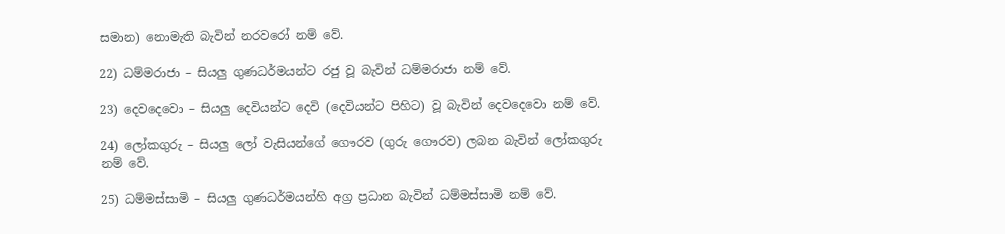සමාන) නොමැති බැවින් නරවරෝ නම් වේ.

22) ධම්මරාජා – සියලු ගුණධර්මයන්ට රජු වූ බැවින් ධම්මරාජා නම් වේ.

23) දෙවදෙවො – සියලු දෙවියන්ට දෙවි (දෙවියන්ට පිහිට) වූ බැවින් දෙවදෙවො නම් වේ.

24) ලෝකගුරු – සියලු ලෝ වැසියන්ගේ ගෞරව (ගුරු ගෞරව) ලබන බැවින් ලෝකගුරු නම් වේ.

25) ධම්මස්සාමි – සියලු ගුණධර්මයන්හි අග්‍ර ප්‍රධාන බැවින් ධම්මස්සාමි නම් වේ.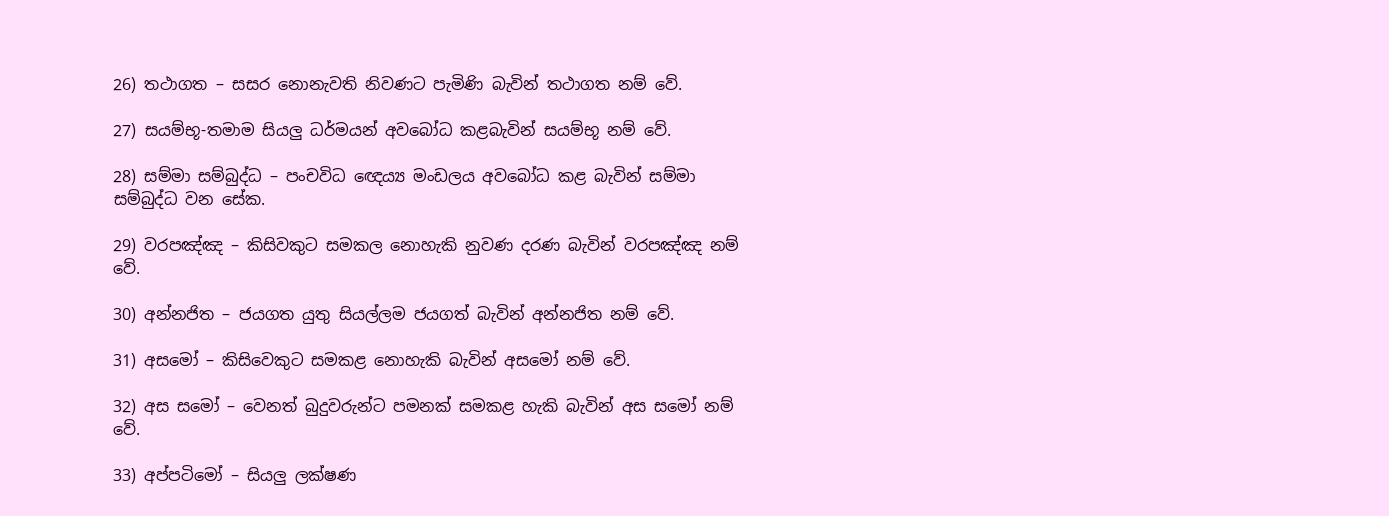26) තථාගත – සසර නොනැවති නිවණට පැමිණි බැවින් තථාගත නම් වේ.

27) සයම්භූ-තමාම සියලු ධර්මයන් අවබෝධ කළබැවින් සයම්භූ නම් වේ.

28) සම්මා සම්බුද්ධ – පංචවිධ ඥෙය්‍ය මංඩලය අවබෝධ කළ බැවින් සම්මා සම්බුද්ධ වන සේක.

29) වරපඤ්ඤ – කිසිවකුට සමකල නොහැකි නුවණ දරණ බැවින් වරපඤ්ඤ නම් වේ.

30) අන්නජිත – ජයගත යුතු සියල්ලම ජයගත් බැවින් අන්නජිත නම් වේ.

31) අසමෝ – කිසිවෙකුට සමකළ නොහැකි බැවින් අසමෝ නම් වේ.

32) අස සමෝ – වෙනත් බුදුවරුන්ට පමනක් සමකළ හැකි බැවින් අස සමෝ නම් වේ.

33) අප්පටිමෝ – සියලු ලක්ෂණ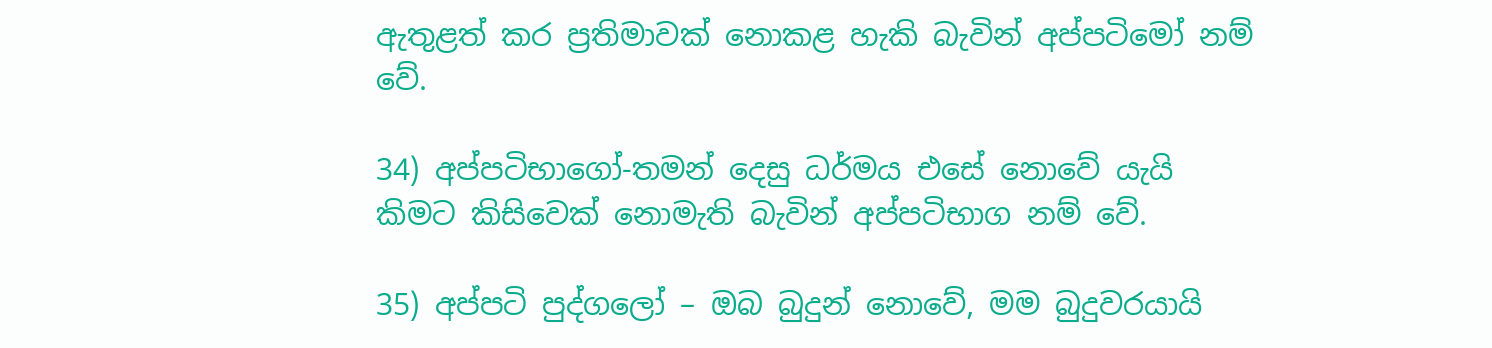ඇතුළත් කර ප්‍රතිමාවක් නොකළ හැකි බැවින් අප්පටිමෝ නම් වේ.

34) අප්පටිභාගෝ-තමන් දෙසු ධර්මය එසේ නොවේ යැයි කිමට කිසිවෙක් නොමැති බැවින් අප්පටිභාග නම් වේ.

35) අප්පටි පුද්ගලෝ – ඔබ බුදුන් නොවේ, මම බුදුවරයායි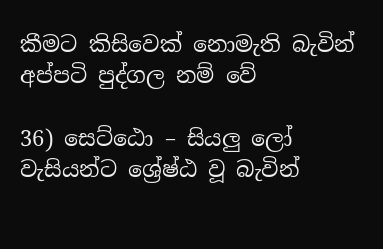කීමට කිසිවෙක් නොමැති බැවින් අප්පටි පුද්ගල නම් වේ

36) සෙට්ඨො – සියලු ලෝ වැසියන්ට ශ්‍රේෂ්ඨ වූ බැවින්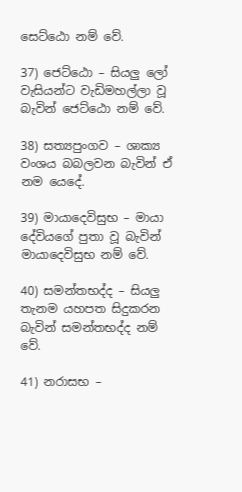සෙට්ඨො නම් වේ.

37) ජෙට්ඨො – සියලු ලෝ වැසියන්ට වැඩිමහල්ලා වූ බැවින් ජෙට්ඨො නම් වේ.

38) සත්‍යපුංගව – ශාක්‍ය වංශය බබලවන බැවින් ඒ නම යෙදේ.

39) මායාදෙවිසුභ – මායා දේවියගේ පුතා වූ බැවින් මායාදෙවිසුභ නම් වේ.

40) සමන්තභද්ද – සියලු තැනම යහපත සිදුකරන බැවින් සමන්තභද්ද නම් වේ.

41) නරාසභ –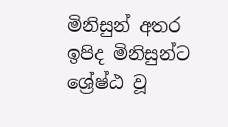මිනිසුන් අතර ඉපිද මිනිසුන්ට ශ්‍රේෂ්ඨ වූ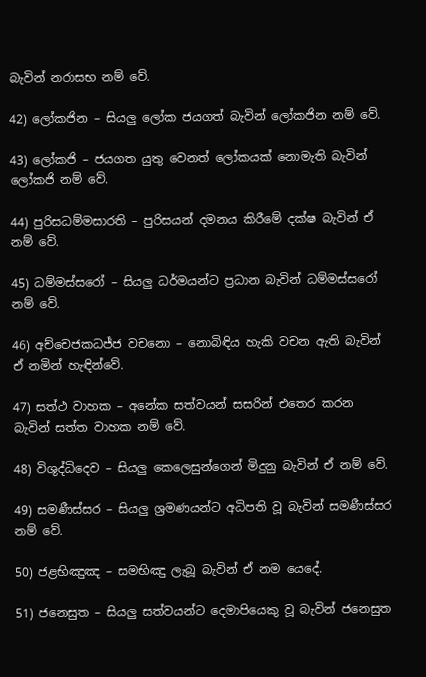බැවින් නරාසභ නම් වේ.

42) ලෝකජින – සියලු ලෝක ජයගත් බැවින් ලෝකජින නම් වේ.

43) ලෝකජි – ජයගත යුතු වෙනත් ලෝකයක් නොමැති බැවින් ලෝකජි නම් වේ.

44) පුරිසධම්මසාරති – පුරිසයන් දමනය කිරීමේ දක්ෂ බැවින් ඒ නම් වේ.

45) ධම්මස්සරෝ – සියලු ධර්මයන්ට ප්‍රධාන බැවින් ධම්මස්සරෝ නම් වේ.

46) අච්චෙජකධජ්ජ වචනො – නොබිඳිය හැකි වචන ඇති බැවින් ඒ නමින් හැඳින්වේ.

47) සත්ථ වාහක – අනේක සත්වයන් සසරින් එතෙර කරන බැවින් සත්ත වාහක නම් වේ.

48) විශුද්ධිදෙව – සියලු කෙලෙසුන්ගෙන් මිදුනු බැවින් ඒ නම් වේ.

49) සමණීස්සර – සියලු ශ්‍රමණයන්ට අධිපති වූ බැවින් සමණීස්සර නම් වේ.

50) ජළභිඤුඤ – සමභිඤු ලැබූ බැවින් ඒ නම යෙදේ.

51) ජනෙසුත – සියලු සත්වයන්ට දෙමාපියෙකු වූ බැවින් ජනෙසුත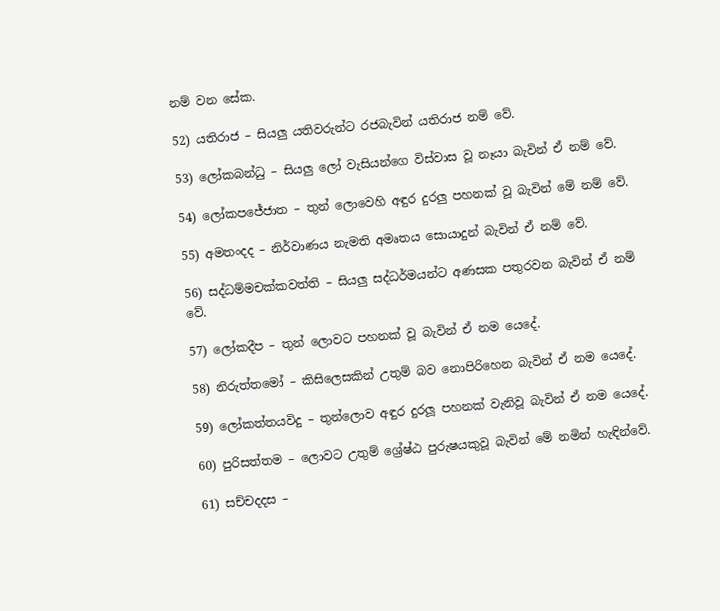නම් වන සේක.

52) යතිරාජ – සියලු යතිවරුන්ට රජබැවින් යතිරාජ නම් වේ.

53) ලෝකබන්ධු – සියලු ලෝ වැසියන්ගෙ විස්වාස වූ නෑයා බැවින් ඒ නම් වේ.

54) ලෝකපජේජාත – තුන් ලොවෙහි අඳුර දුරලු පහනක් වූ බැවින් මේ නම් වේ.

55) අමතංදද – නිර්වාණය නැමති අමෘතය සොයාදුන් බැවින් ඒ නම් වේ.

56) සද්ධම්මචක්කවත්ති – සියලු සද්ධර්මයන්ට අණසක පතුරවන බැවින් ඒ නම් වේ.

57) ලෝකදීප – තුන් ලොවට පහනක් වූ බැවින් ඒ නම යෙදේ.

58) නිරුත්තමෝ – කිසිලෙසකින් උතුම් බව නොපිරිහෙන බැවින් ඒ නම යෙදේ.

59) ලෝකත්තයවිදු – තුන්ලොව අඳුර දුරලූ පහනක් වැනිවූ බැවින් ඒ නම යෙදේ.

60) පුරිසත්තම – ලොවට උතුම් ශ්‍රේෂ්ඨ පුරුෂයකුවූ බැවින් මේ නමින් හැඳින්වේ.

61) සච්චදදස –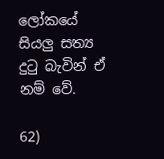ලෝකයේ සියලු සත්‍ය දු‍ටු බැවින් ඒ නම් වේ.

62)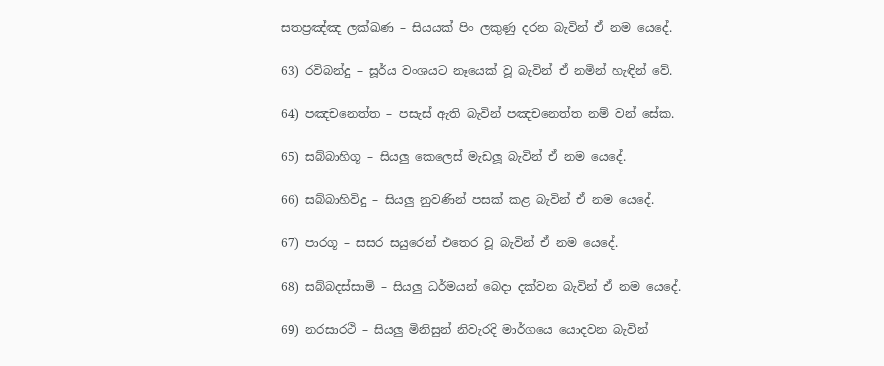සතප්‍රඤ්ඤ ලක්ඛණ – සියයක් පිං ලකුණු දරන බැවින් ඒ නම යෙදේ.

63) රවිබන්දු – සූර්ය වංශයට නෑයෙක් වූ බැවින් ඒ නමින් හැඳින් වේ.

64) පඤචනෙත්ත – පසැස් ඇති බැවින් පඤචනෙත්ත නම් වන් සේක.

65) සබ්බාහිගූ – සියලු කෙලෙස් මැඩලූ බැවින් ඒ නම යෙදේ.

66) සබ්බාහිවිදු – සියලු නුවණින් පසක් කළ බැවින් ඒ නම යෙදේ.

67) පාරගූ – සසර සයුරෙන් එතෙර වූ බැවින් ඒ නම යෙදේ.

68) සබ්බදස්සාමි – සියලු ධර්මයන් බෙදා දක්වන බැවින් ඒ නම යෙදේ.

69) නරසාරථි – සියලු මිනිසුන් නිවැරදි මාර්ගයෙ යොදවන බැවින්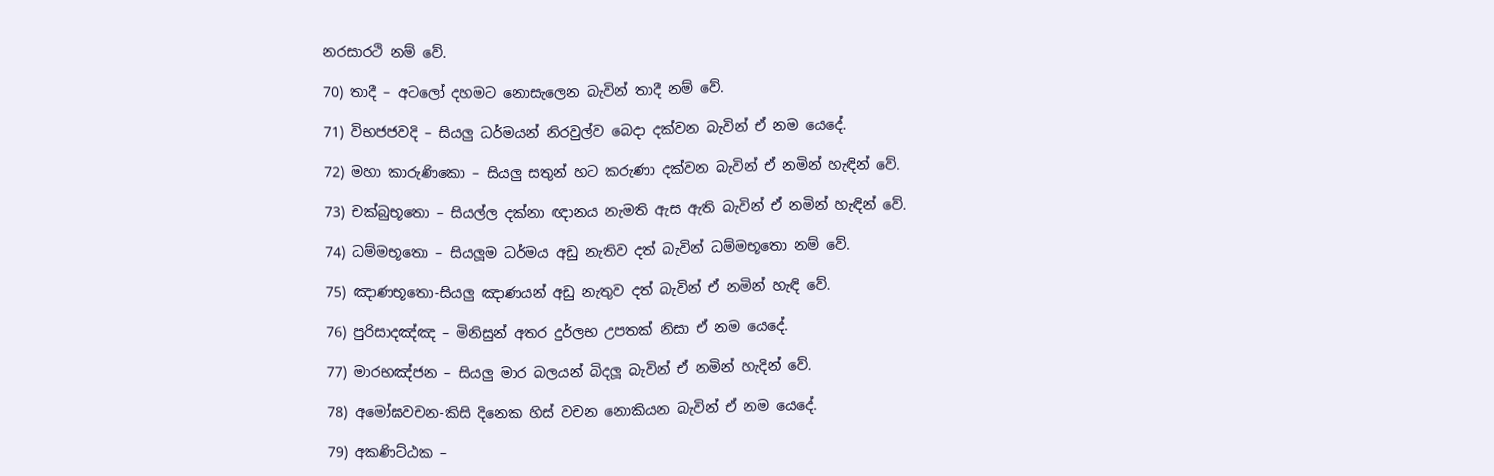නරසාරථි නම් වේ.

70) තාදී – අටලෝ දහමට නොසැලෙන බැවින් තාදී නම් වේ.

71) විභජජවදි – සියලු ධර්මයන් නිරවුල්ව බෙදා දක්වන බැවින් ඒ නම යෙදේ.

72) මහා කාරුණිකො – සියලු සතුන් හට කරුණා දක්වන බැවින් ඒ නමින් හැඳින් වේ.

73) චක්බුභූතො – සියල්ල දක්නා ඥානය නැමති ඇස ඇති බැවින් ඒ නමින් හැඳින් වේ.

74) ධම්මභූතො – සියලූම ධර්මය අඩු නැතිව දත් බැවින් ධම්මභූතො නම් වේ.

75) ඤාණභූතො-සියලු ඤාණයන් අඩු නැතුව දත් බැවින් ඒ නමින් හැඳි වේ.

76) පුරිසාදඤ්ඤ – මිනිසුන් අතර දුර්ලභ උපතක් නිසා ඒ නම යෙදේ.

77) මාරභඤ්ජන – සියලු මාර බලයන් බිදලූ බැවින් ඒ නමින් හැදින් වේ.

78) අමෝඝවචන-කිසි දිනෙක හිස් වචන නොකියන බැවින් ඒ නම යෙදේ.

79) අකණිට්ඨක –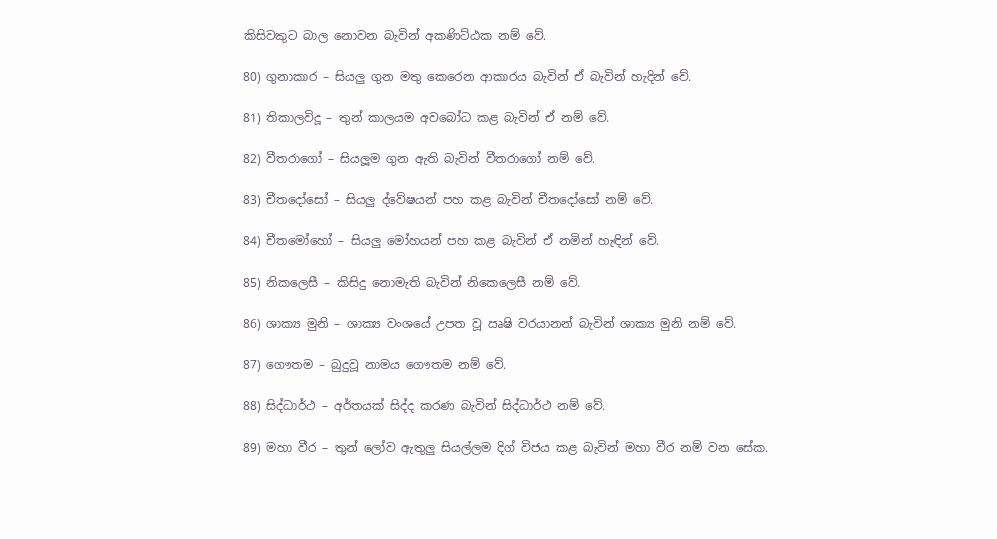කිසිවකුට බාල නොවන බැවින් අකණිට්ඨක නම් වේ.

80) ගුනාකාර – සියලු ගුන මතු කෙරෙන ආකාරය බැවින් ඒ බැවින් හැදින් වේ.

81) තිකාලවිදූ – තුන් කාලයම අවබෝධ කළ බැවින් ඒ නම් වේ.

82) වීතරාගෝ – සියලූම ගුන ඇති බැවින් වීතරාගෝ නම් වේ.

83) චීතදෝසෝ – සියලු ද්වේෂයන් පහ කළ බැවින් චීතදෝසෝ නම් වේ.

84) චීතමෝහෝ – සියලු මෝහයන් පහ කළ බැවින් ඒ නමින් හැඳින් වේ.

85) නිකලෙසී – කිසිදු නොමැති බැවින් නිකෙලෙසී නම් වේ.

86) ශාක්‍ය මුනි – ශාක්‍ය වංශයේ උපත වූ ඍෂි වරයානන් බැවින් ශාක්‍ය මුනි නම් වේ.

87) ගෞතම – බුදුවූ නාමය ගෞතම නම් වේ.

88) සිද්ධාර්ථ – අර්තයක් සිද්ද කරණ බැවින් සිද්ධාර්ථ නම් වේ.

89) මහා වීර – තුන් ලෝව ඇතුලු සියල්ලම දිග් විජය කළ බැවින් මහා වීර නම් වන සේක.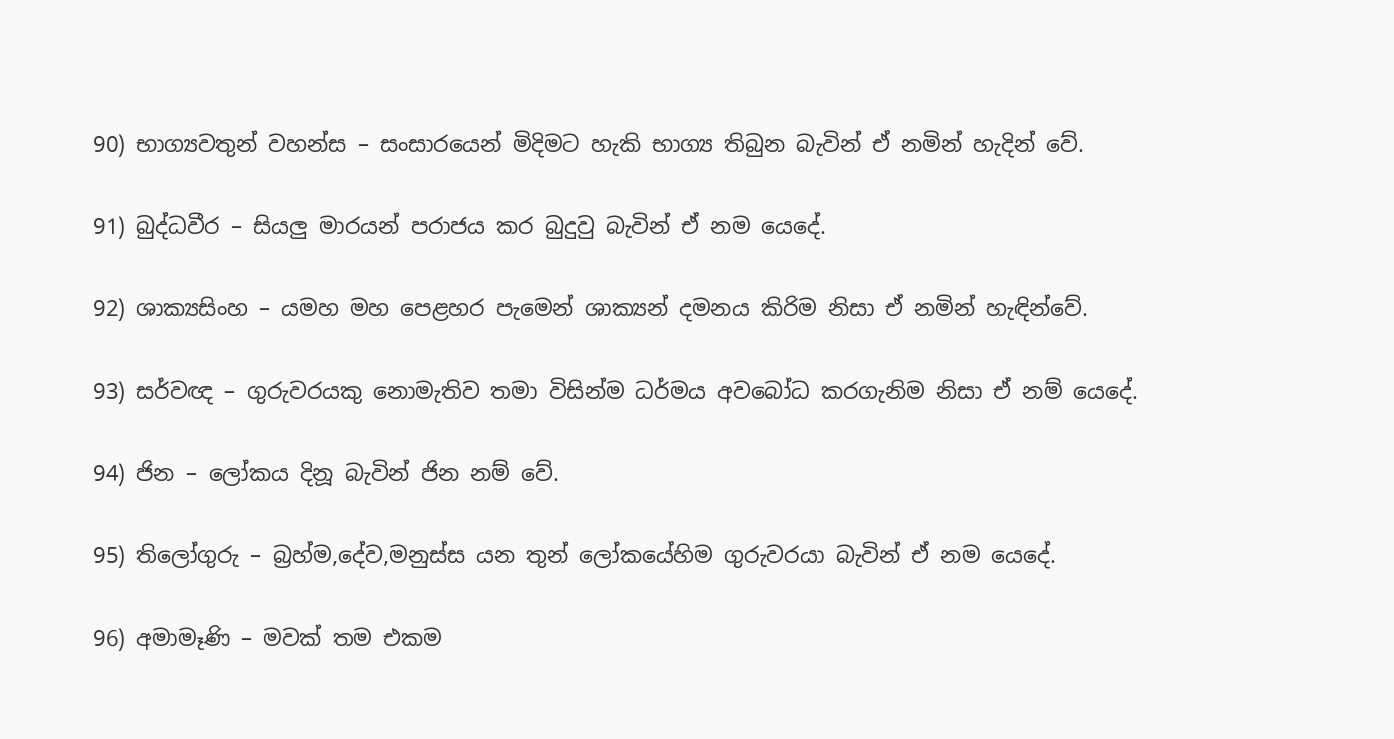90) භාග්‍යවතුන් වහන්ස – සංසාරයෙන් මිදිමට හැකි භාග්‍ය තිබුන බැවින් ඒ නමින් හැදින් වේ.

91) බුද්ධවීර – සියලු මාරයන් පරාජය කර බුදුවු බැවින් ඒ නම යෙදේ.

92) ශාක්‍යසිංහ – යමහ මහ පෙළහර පැමෙන් ශාක්‍යන් දමනය කිරිම නිසා ඒ නමින් හැඳින්වේ.

93) සර්වඥ – ගුරුවරයකු නොමැතිව තමා විසින්ම ධර්මය අවබෝධ කරගැනිම නිසා ඒ නම් යෙදේ.

94) ජින – ලෝකය දිනූ බැවින් ජින නම් වේ.

95) තිලෝගුරු – බ්‍රහ්ම,දේව,මනුස්ස යන තුන් ලෝකයේහිම ගුරුවරයා බැවින් ඒ නම යෙදේ.

96) අමාමෑණි – මවක් තම එකම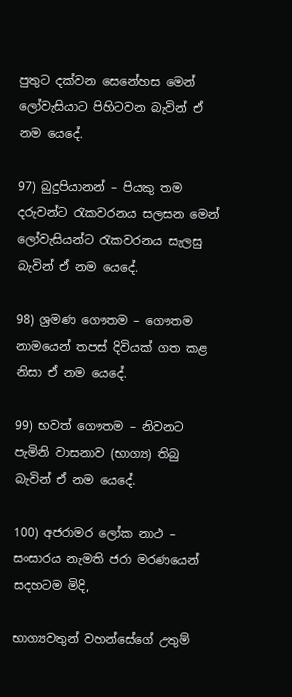පුතුට දක්වන සෙනේහස මෙන් ලෝවැසියාට පිහිටවන බැවින් ඒ නම යෙදේ.

97) බුදුපියානන් – පියකු තම දරුවන්ට ‍රැකවරනය සලසන මෙන් ලෝවැසියන්ට ‍රැකවරනය සැලසු බැවින් ඒ නම යෙදේ.

98) ශ්‍රමණ ගෞතම – ගෞතම නාමයෙන් තපස් දිවියක් ගත කළ නිසා ඒ නම යෙදේ.

99) භවත් ගෞතම – නිවනට පැමිනි වාසනාව (භාග්‍ය) තිබු බැවින් ඒ නම යෙදේ.

100) අජරාමර ලෝක නාථ – සංසාරය නැමති ජරා මරණයෙන් සදහටම මිදි,

භාග්‍යවතුන් වහන්සේගේ උතුම්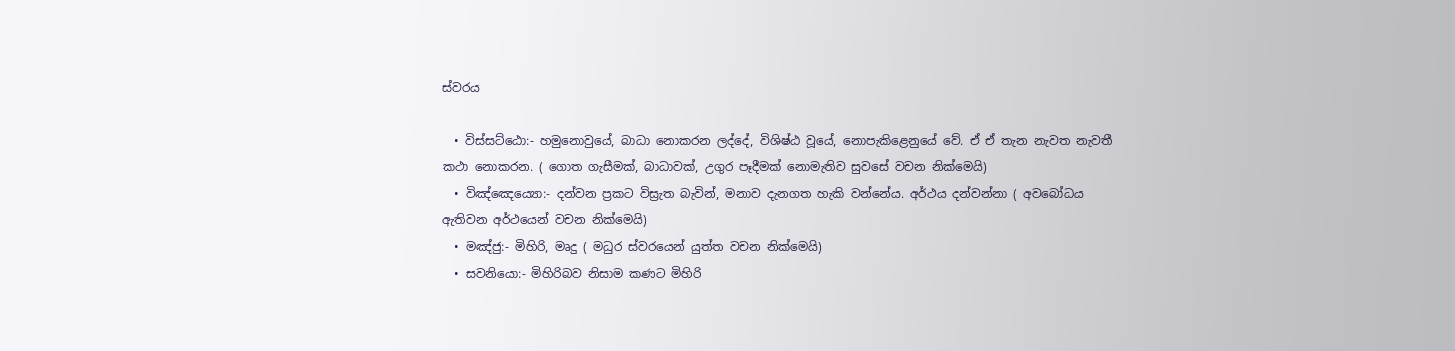ස්වරය

  • විස්සට්ඨො:- හමුනොවුයේ, බාධා නොකරන ලද්දේ, විශිෂ්ඨ වූයේ, නොපැකිළෙනුයේ වේ. ඒ ඒ තැන නැවත නැවතී කථා නොකරන. ( ගොත ගැසීමක්, බාධාවක්, උගුර පෑදීමක් න‍ොමැතිව සුවසේ වචන නික්මෙයි)
  • විඤ්ඤෙය්‍යො:- දන්වන ප්‍රකට විස්‍රැත බැවින්, මනාව දැනගත හැකි වන්නේය. අර්ථය දන්වන්නා ( අවබෝධය ඇතිවන අර්ථයෙන් වචන නික්මෙයි)
  • මඤ්ජු:- මිහිරි, මෘදු ( මධුර ස්වරයෙන් යුත්ත වචන නික්මෙයි)
  • සවනියො:- මිහිරිබව නිසාම කණට මිහිරි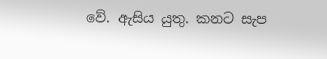වේ. ඇසිය යුතු. කනට සැප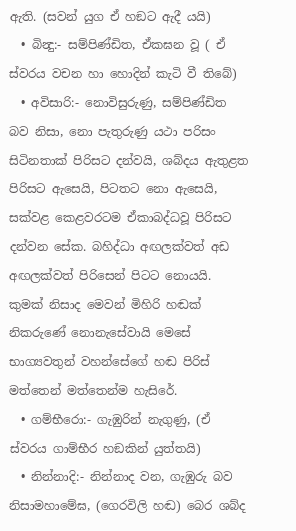ඇති. (සවන් යුග ඒ හඞට ඇදී යයි)
  • බින්‍දු:- සම්පිණ්ඩිත, ඒකඝන වූ ( ඒ ස්වරය වචන හා හොදින් කැ‍ටි වී තිබේ)
  • අවිසාරි:- නොවිසුරුණු, සම්පිණ්ඩිත බව නිසා, නො පැතුරුණු යථා පරිසං සිටිනතාක් පිරිසට දන්වයි, ශබ්දය ඇතුළත පිරිසට ඇසෙයි, පිටතට නො ඇසෙයි, සක්වළ කෙළවරටම ඒකාබද්ධවූ පිරිසට දන්වන සේක. බහිද්ධා අඟලක්වත් අඩ අඟලක්වත් පිරිසෙන් පිටට නොයයි. කුමක් නිසාද මෙවන් මිහිරි හඬක් නිකරුණේ නොනැසේවායි මෙසේ භාග්‍යවතුන් වහන්සේගේ හඬ පිරිස් මත්තෙන් මත්තෙන්ම හැසිරේ.
  • ගම්භීරො:- ගැඹුරින් නැගුණු, (ඒ ස්වරය ගාම්භීර හඞකින් යුත්තයි)
  • නින්නාදි:- නින්නාද වන, ගැඹුරු බව නිසාමහාමේඝ, (ගෙරවිලි හඬ) බෙර ශබ්ද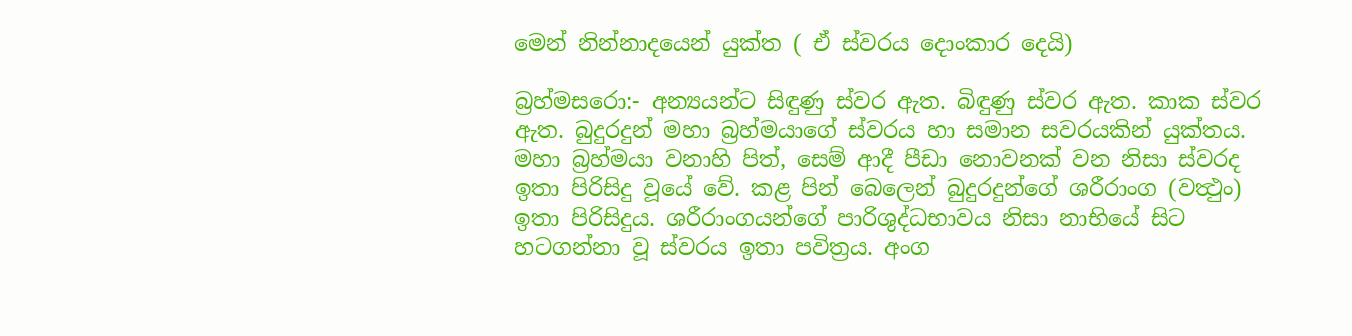මෙන් නින්නාදයෙන් යුක්ත ( ඒ ස්වරය දොංකාර දෙයි)

බ්‍රහ්මසරො:- අන්‍යයන්ට සිඳුණු ස්වර ඇත. බිඳුණු ස්වර ඇත. කාක ස්වර ඇත. බුදුරදුන් මහා බ්‍රහ්මයාගේ ස්වරය හා සමාන සවරයකින් යුක්තය. මහා බ්‍රහ්මයා වනාහි පිත්, සෙම් ආදී පීඩා නොවනක් වන නිසා ස්වරද ඉතා පිරිසිදු වූයේ වේ. කළ පින් බෙලෙන් බුදුරදුන්ගේ ශරීරාංග (වත්‍ථුං) ඉතා පිරිසිදුය. ශරීරාංගයන්ගේ පාරිශුද්ධභාවය නිසා නාභියේ සිට හටගන්නා වූ ස්වරය ඉතා පවිත්‍රය. අංග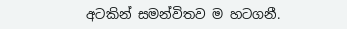අටකින් සමන්විතව ම හටගනී.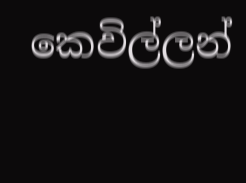කෙවිල්ලන්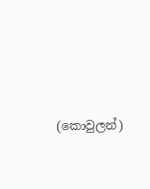(කොවුලන්)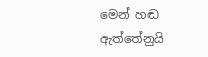මෙන් හඬ ඇත්තේනුයි